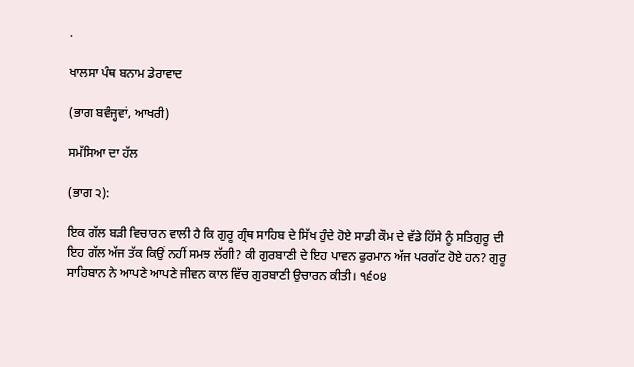.

ਖਾਲਸਾ ਪੰਥ ਬਨਾਮ ਡੇਰਾਵਾਦ

(ਭਾਗ ਬਵੰਜ੍ਹਵਾਂ, ਆਖਰੀ)

ਸਮੱਸਿਆ ਦਾ ਹੱਲ

(ਭਾਗ ੨):

ਇਕ ਗੱਲ ਬੜੀ ਵਿਚਾਰਨ ਵਾਲੀ ਹੈ ਕਿ ਗੁਰੂ ਗ੍ਰੰਥ ਸਾਹਿਬ ਦੇ ਸਿੱਖ ਹੁੰਦੇ ਹੋਏ ਸਾਡੀ ਕੌਮ ਦੇ ਵੱਡੇ ਹਿੱਸੇ ਨੂੰ ਸਤਿਗੁਰੂ ਦੀ ਇਹ ਗੱਲ ਅੱਜ ਤੱਕ ਕਿਉਂ ਨਹੀਂ ਸਮਝ ਲੱਗੀ? ਕੀ ਗੁਰਬਾਣੀ ਦੇ ਇਹ ਪਾਵਨ ਫੁਰਮਾਨ ਅੱਜ ਪਰਗੱਟ ਹੋਏ ਹਨ? ਗੁਰੂ ਸਾਹਿਬਾਨ ਨੇ ਆਪਣੇ ਆਪਣੇ ਜੀਵਨ ਕਾਲ ਵਿੱਚ ਗੁਰਬਾਣੀ ਉਚਾਰਨ ਕੀਤੀ। ੧੬੦੪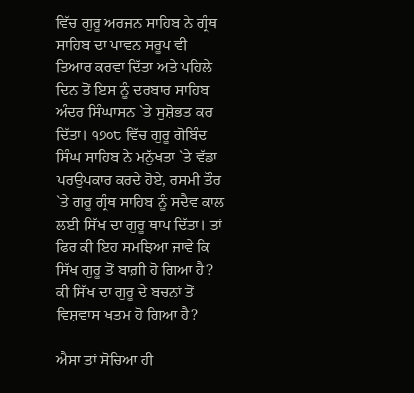ਵਿੱਚ ਗੁਰੂ ਅਰਜਨ ਸਾਹਿਬ ਨੇ ਗ੍ਰੰਥ ਸਾਹਿਬ ਦਾ ਪਾਵਨ ਸਰੂਪ ਵੀ ਤਿਆਰ ਕਰਵਾ ਦਿੱਤਾ ਅਤੇ ਪਹਿਲੇ ਦਿਨ ਤੋਂ ਇਸ ਨੂੰ ਦਰਬਾਰ ਸਾਹਿਬ ਅੰਦਰ ਸਿੰਘਾਸਨ `ਤੇ ਸੁਸ਼ੋਭਤ ਕਰ ਦਿੱਤਾ। ੧੭੦੮ ਵਿੱਚ ਗੁਰੂ ਗੋਬਿੰਦ ਸਿੰਘ ਸਾਹਿਬ ਨੇ ਮਨੁੱਖਤਾ `ਤੇ ਵੱਡਾ ਪਰਉਪਕਾਰ ਕਰਦੇ ਹੋਏ, ਰਸਮੀ ਤੌਰ `ਤੇ ਗਰੂ ਗ੍ਰੰਥ ਸਾਹਿਬ ਨੂੰ ਸਦੈਵ ਕਾਲ ਲਈ ਸਿੱਖ ਦਾ ਗੁਰੂ ਥਾਪ ਦਿੱਤਾ। ਤਾਂ ਫਿਰ ਕੀ ਇਹ ਸਮਝਿਆ ਜਾਵੇ ਕਿ ਸਿੱਖ ਗੁਰੂ ਤੋਂ ਬਾਗ਼ੀ ਹੋ ਗਿਆ ਹੈ? ਕੀ ਸਿੱਖ ਦਾ ਗੁਰੂ ਦੇ ਬਚਨਾਂ ਤੋਂ ਵਿਸ਼ਵਾਸ ਖਤਮ ਹੋ ਗਿਆ ਹੈ?

ਐਸਾ ਤਾਂ ਸੋਚਿਆ ਹੀ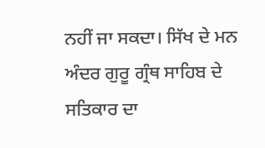ਨਹੀਂ ਜਾ ਸਕਦਾ। ਸਿੱਖ ਦੇ ਮਨ ਅੰਦਰ ਗੁਰੂ ਗ੍ਰੰਥ ਸਾਹਿਬ ਦੇ ਸਤਿਕਾਰ ਦਾ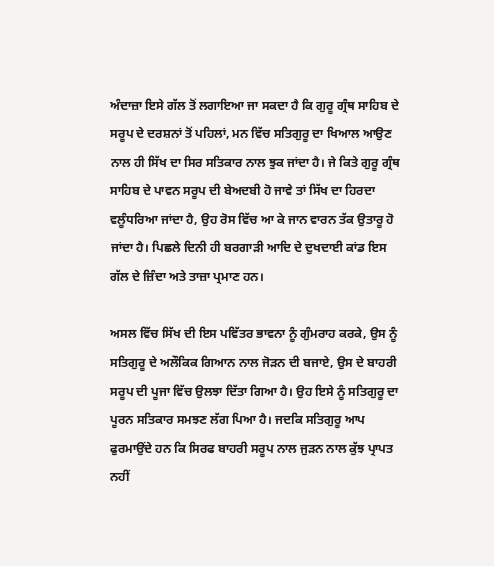ਅੰਦਾਜ਼ਾ ਇਸੇ ਗੱਲ ਤੋਂ ਲਗਾਇਆ ਜਾ ਸਕਦਾ ਹੈ ਕਿ ਗੁਰੂ ਗ੍ਰੰਥ ਸਾਹਿਬ ਦੇ ਸਰੂਪ ਦੇ ਦਰਸ਼ਨਾਂ ਤੋਂ ਪਹਿਲਾਂ, ਮਨ ਵਿੱਚ ਸਤਿਗੁਰੂ ਦਾ ਖਿਆਲ ਆਉਣ ਨਾਲ ਹੀ ਸਿੱਖ ਦਾ ਸਿਰ ਸਤਿਕਾਰ ਨਾਲ ਝੁਕ ਜਾਂਦਾ ਹੈ। ਜੇ ਕਿਤੇ ਗੁਰੂ ਗ੍ਰੰਥ ਸਾਹਿਬ ਦੇ ਪਾਵਨ ਸਰੂਪ ਦੀ ਬੇਅਦਬੀ ਹੋ ਜਾਵੇ ਤਾਂ ਸਿੱਖ ਦਾ ਹਿਰਦਾ ਵਲੂੰਧਰਿਆ ਜਾਂਦਾ ਹੈ, ਉਹ ਰੋਸ ਵਿੱਚ ਆ ਕੇ ਜਾਨ ਵਾਰਨ ਤੱਕ ਉਤਾਰੂ ਹੋ ਜਾਂਦਾ ਹੈ। ਪਿਛਲੇ ਦਿਨੀ ਹੀ ਬਰਗਾੜੀ ਆਦਿ ਦੇ ਦੁਖਦਾਈ ਕਾਂਡ ਇਸ ਗੱਲ ਦੇ ਜ਼ਿੰਦਾ ਅਤੇ ਤਾਜ਼ਾ ਪ੍ਰਮਾਣ ਹਨ।

ਅਸਲ ਵਿੱਚ ਸਿੱਖ ਦੀ ਇਸ ਪਵਿੱਤਰ ਭਾਵਨਾ ਨੂੰ ਗੁੰਮਰਾਹ ਕਰਕੇ, ਉਸ ਨੂੰ ਸਤਿਗੁਰੂ ਦੇ ਅਲੌਕਿਕ ਗਿਆਨ ਨਾਲ ਜੋੜਨ ਦੀ ਬਜਾਏ, ਉਸ ਦੇ ਬਾਹਰੀ ਸਰੂਪ ਦੀ ਪੂਜਾ ਵਿੱਚ ਉਲਝਾ ਦਿੱਤਾ ਗਿਆ ਹੈ। ਉਹ ਇਸੇ ਨੂੰ ਸਤਿਗੁਰੂ ਦਾ ਪੂਰਨ ਸਤਿਕਾਰ ਸਮਝਣ ਲੱਗ ਪਿਆ ਹੈ। ਜਦਕਿ ਸਤਿਗੁਰੂ ਆਪ ਫੁਰਮਾਉਂਦੇ ਹਨ ਕਿ ਸਿਰਫ ਬਾਹਰੀ ਸਰੂਪ ਨਾਲ ਜੁੜਨ ਨਾਲ ਕੁੱਝ ਪ੍ਰਾਪਤ ਨਹੀਂ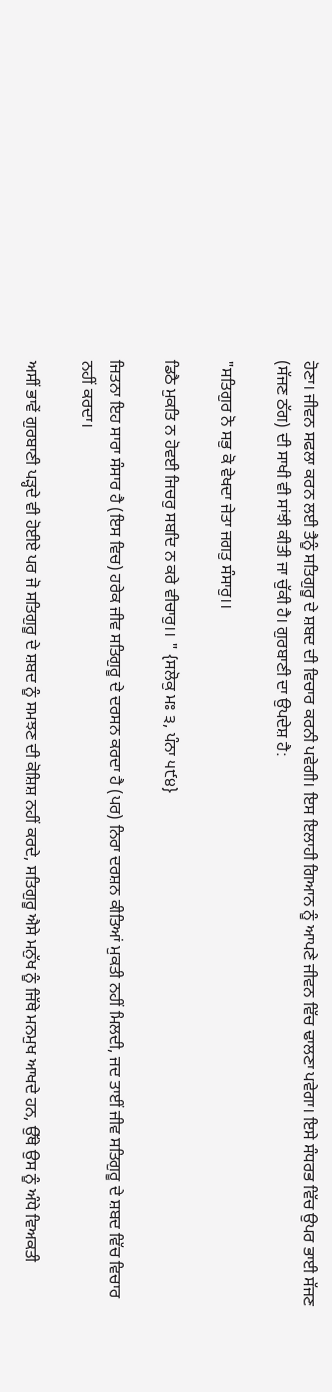ਹੋਣਾ। ਜੀਵਨ ਸਫਲਾ ਕਰਨ ਲਈ ਤੈਨੂੰ ਸਤਿਗੁਰੂ ਦੇ ਸ਼ਬਦ ਦੀ ਵਿਚਾਰ ਕਰਨੀ ਪਵੇਗੀ। ਇਸ ਇਲਾਹੀ ਗਿਆਨ ਨੂੰ ਆਪਣੇ ਜੀਵਨ ਵਿੱਚ ਢਾਲਣਾ ਪਵੇਗਾ। ਇਸੇ ਸੰਧਰਭ ਵਿੱਚ ਉਪਰ ਭਾਈ ਸੱਜਣ (ਸੱਜਣ ਠੱਗ) ਦੀ ਸਾਖੀ ਵੀ ਸਾਂਝੀ ਕੀਤੀ ਜਾ ਚੁੱਕੀ ਹੈ। ਗੁਰਬਾਣੀ ਦਾ ਉਪਦੇਸ਼ ਹੈ:

"ਸਤਿਗੁਰ ਨੋ ਸਭੁ ਕੋ ਵੇਖਦਾ ਜੇਤਾ ਜਗਤੁ ਸੰਸਾਰੁ।।

ਡਿਠੈ ਮੁਕਤਿ ਨ ਹੋਵਈ ਜਿਚਰੁ ਸਬਦਿ ਨ ਕਰੇ ਵੀਚਾਰੁ।। " {ਸਲੋਕੁ ਮਃ ੩, ਪੰਨਾ ੫੯੪}

ਜਿਤਨਾ ਇਹ ਸਾਰਾ ਸੰਸਾਰ ਹੈ (ਇਸ ਵਿਚ) ਹਰੇਕ ਜੀਵ ਸਤਿਗੁਰੂ ਦੇ ਦਰਸਨ ਕਰਦਾ ਹੈ (ਪਰ) ਨਿਰਾ ਦਰਸ਼ਨ ਕੀਤਿਆਂ ਮੁਕਤੀ ਨਹੀਂ ਮਿਲਦੀ, ਜਦ ਤਾਈਂ ਜੀਵ ਸਤਿਗੁਰੂ ਦੇ ਸ਼ਬਦ ਵਿੱਚ ਵਿਚਾਰ ਨਹੀਂ ਕਰਦਾ।

ਅਸੀਂ ਭਾਵੇਂ ਗੁਰਬਾਣੀ ਪੜ੍ਹਦੇ ਵੀ ਹੋਈਏ ਪਰ ਜੋ ਸਤਿਗੁਰੂ ਦੇ ਸ਼ਬਦ ਨੂੰ ਸਮਝਣ ਦੀ ਕੋਸ਼ਿਸ਼ ਨਹੀਂ ਕਰਦੇ, ਸਤਿਗੁਰੂ ਐਸੇ ਮਨੁੱਖ ਨੂੰ ਜਿੱਥੇ ਮਨਮੁਖ ਆਖਦੇ ਹਨ, ਉੱਥੇ ਉਸ ਨੂੰ ਅੰਧੇ ਵਿਅਕਤੀ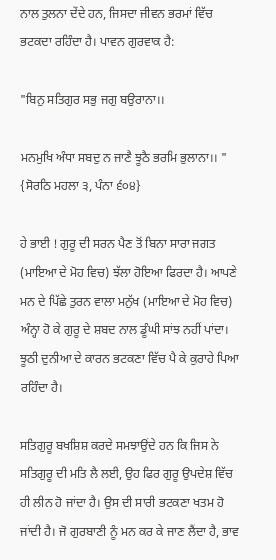ਨਾਲ ਤੁਲਨਾ ਦੇਂਦੇ ਹਨ, ਜਿਸਦਾ ਜੀਵਨ ਭਰਮਾਂ ਵਿੱਚ ਭਟਕਦਾ ਰਹਿੰਦਾ ਹੈ। ਪਾਵਨ ਗੁਰਵਾਕ ਹੈ:

"ਬਿਨੁ ਸਤਿਗੁਰ ਸਭੁ ਜਗੁ ਬਉਰਾਨਾ।।

ਮਨਮੁਖਿ ਅੰਧਾ ਸਬਦੁ ਨ ਜਾਣੈ ਝੂਠੈ ਭਰਮਿ ਭੁਲਾਨਾ।। " {ਸੋਰਠਿ ਮਹਲਾ ੩, ਪੰਨਾ ੬੦੪}

ਹੇ ਭਾਈ ! ਗੁਰੂ ਦੀ ਸਰਨ ਪੈਣ ਤੋਂ ਬਿਨਾ ਸਾਰਾ ਜਗਤ (ਮਾਇਆ ਦੇ ਮੋਹ ਵਿਚ) ਝੱਲਾ ਹੋਇਆ ਫਿਰਦਾ ਹੈ। ਆਪਣੇ ਮਨ ਦੇ ਪਿੱਛੇ ਤੁਰਨ ਵਾਲਾ ਮਨੁੱਖ (ਮਾਇਆ ਦੇ ਮੋਹ ਵਿਚ) ਅੰਨ੍ਹਾ ਹੋ ਕੇ ਗੁਰੂ ਦੇ ਸ਼ਬਦ ਨਾਲ ਡੂੰਘੀ ਸਾਂਝ ਨਹੀਂ ਪਾਂਦਾ। ਝੂਠੀ ਦੁਨੀਆ ਦੇ ਕਾਰਨ ਭਟਕਣਾ ਵਿੱਚ ਪੈ ਕੇ ਕੁਰਾਹੇ ਪਿਆ ਰਹਿੰਦਾ ਹੈ।

ਸਤਿਗੁਰੂ ਬਖਸ਼ਿਸ਼ ਕਰਦੇ ਸਮਝਾਉਂਦੇ ਹਨ ਕਿ ਜਿਸ ਨੇ ਸਤਿਗੁਰੂ ਦੀ ਮਤਿ ਲੈ ਲਈ, ਉਹ ਫਿਰ ਗੁਰੂ ਉਪਦੇਸ਼ ਵਿੱਚ ਹੀ ਲੀਨ ਹੋ ਜਾਂਦਾ ਹੈ। ਉਸ ਦੀ ਸਾਰੀ ਭਟਕਣਾ ਖਤਮ ਹੋ ਜਾਂਦੀ ਹੈ। ਜੋ ਗੁਰਬਾਣੀ ਨੂੰ ਮਨ ਕਰ ਕੇ ਜਾਣ ਲੈਂਦਾ ਹੈ, ਭਾਵ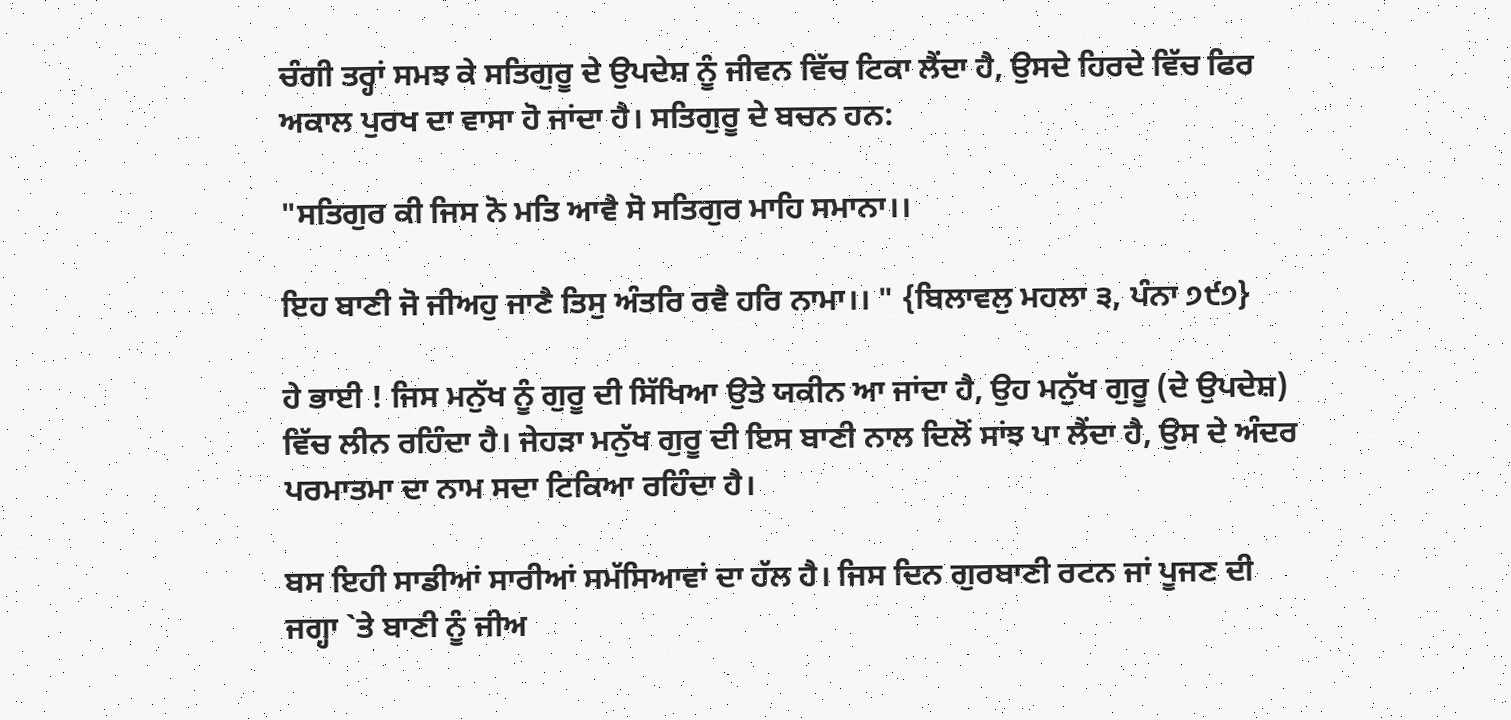ਚੰਗੀ ਤਰ੍ਹਾਂ ਸਮਝ ਕੇ ਸਤਿਗੁਰੂ ਦੇ ਉਪਦੇਸ਼ ਨੂੰ ਜੀਵਨ ਵਿੱਚ ਟਿਕਾ ਲੈਂਦਾ ਹੈ, ਉਸਦੇ ਹਿਰਦੇ ਵਿੱਚ ਫਿਰ ਅਕਾਲ ਪੁਰਖ ਦਾ ਵਾਸਾ ਹੋ ਜਾਂਦਾ ਹੈ। ਸਤਿਗੁਰੂ ਦੇ ਬਚਨ ਹਨ:

"ਸਤਿਗੁਰ ਕੀ ਜਿਸ ਨੋ ਮਤਿ ਆਵੈ ਸੋ ਸਤਿਗੁਰ ਮਾਹਿ ਸਮਾਨਾ।।

ਇਹ ਬਾਣੀ ਜੋ ਜੀਅਹੁ ਜਾਣੈ ਤਿਸੁ ਅੰਤਰਿ ਰਵੈ ਹਰਿ ਨਾਮਾ।। " {ਬਿਲਾਵਲੁ ਮਹਲਾ ੩, ਪੰਨਾ ੭੯੭}

ਹੇ ਭਾਈ ! ਜਿਸ ਮਨੁੱਖ ਨੂੰ ਗੁਰੂ ਦੀ ਸਿੱਖਿਆ ਉਤੇ ਯਕੀਨ ਆ ਜਾਂਦਾ ਹੈ, ਉਹ ਮਨੁੱਖ ਗੁਰੂ (ਦੇ ਉਪਦੇਸ਼) ਵਿੱਚ ਲੀਨ ਰਹਿੰਦਾ ਹੈ। ਜੇਹੜਾ ਮਨੁੱਖ ਗੁਰੂ ਦੀ ਇਸ ਬਾਣੀ ਨਾਲ ਦਿਲੋਂ ਸਾਂਝ ਪਾ ਲੈਂਦਾ ਹੈ, ਉਸ ਦੇ ਅੰਦਰ ਪਰਮਾਤਮਾ ਦਾ ਨਾਮ ਸਦਾ ਟਿਕਿਆ ਰਹਿੰਦਾ ਹੈ।

ਬਸ ਇਹੀ ਸਾਡੀਆਂ ਸਾਰੀਆਂ ਸਮੱਸਿਆਵਾਂ ਦਾ ਹੱਲ ਹੈ। ਜਿਸ ਦਿਨ ਗੁਰਬਾਣੀ ਰਟਨ ਜਾਂ ਪੂਜਣ ਦੀ ਜਗ੍ਹਾ `ਤੇ ਬਾਣੀ ਨੂੰ ਜੀਅ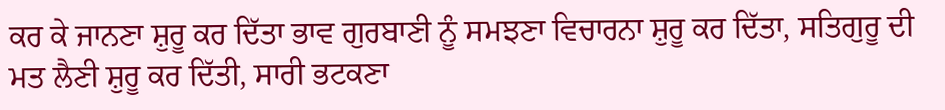ਕਰ ਕੇ ਜਾਨਣਾ ਸ਼ੁਰੂ ਕਰ ਦਿੱਤਾ ਭਾਵ ਗੁਰਬਾਣੀ ਨੂੰ ਸਮਝਣਾ ਵਿਚਾਰਨਾ ਸ਼ੁਰੂ ਕਰ ਦਿੱਤਾ, ਸਤਿਗੁਰੂ ਦੀ ਮਤ ਲੈਣੀ ਸ਼ੁਰੂ ਕਰ ਦਿੱਤੀ, ਸਾਰੀ ਭਟਕਣਾ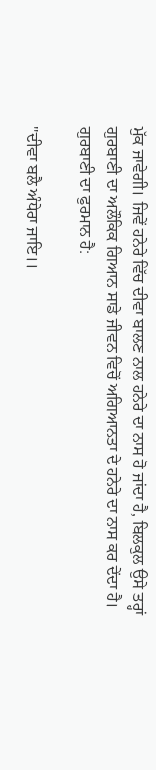ਮੁੱਕ ਜਾਵੇਗੀ। ਜਿਵੇਂ ਹਨੇਰੇ ਵਿੱਚ ਦੀਵਾ ਬਾਲਣ ਨਾਲ ਹਨੇਰੇ ਦਾ ਨਾਸ ਹੋ ਜਾਂਦਾ ਹੈ, ਬਿਲਕੁਲ ਉਸੇ ਤਰ੍ਹਾਂ ਗੁਰਬਾਣੀ ਦਾ ਅਲੌਕਿਕ ਗਿਆਨ ਸਾਡੇ ਜੀਵਨ ਵਿਚੋਂ ਅਗਿਆਨਤਾ ਦੇ ਹਨੇਰੇ ਦਾ ਨਾਸ ਕਰ ਦੇਂਦਾ ਹੈ। ਗੁਰਬਾਣੀ ਦਾ ਫੁਰਮਾਨ ਹੈ:

"ਦੀਵਾ ਬਲੈ ਅੰਧੇਰਾ ਜਾਇ।।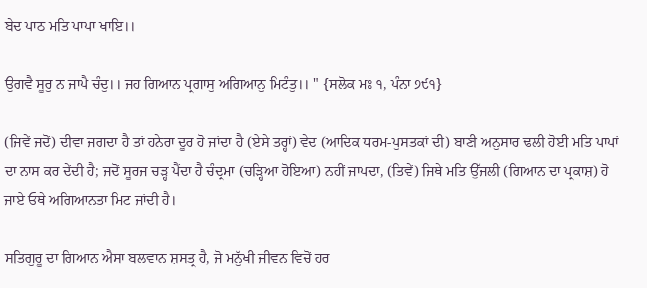ਬੇਦ ਪਾਠ ਮਤਿ ਪਾਪਾ ਖਾਇ।।

ਉਗਵੈ ਸੂਰੁ ਨ ਜਾਪੈ ਚੰਦੁ।। ਜਹ ਗਿਆਨ ਪ੍ਰਗਾਸੁ ਅਗਿਆਨੁ ਮਿਟੰਤੁ।। " {ਸਲੋਕ ਮਃ ੧, ਪੰਨਾ ੭੯੧}

(ਜਿਵੇਂ ਜਦੋਂ) ਦੀਵਾ ਜਗਦਾ ਹੈ ਤਾਂ ਹਨੇਰਾ ਦੂਰ ਹੋ ਜਾਂਦਾ ਹੈ (ਏਸੇ ਤਰ੍ਹਾਂ) ਵੇਦ (ਆਦਿਕ ਧਰਮ-ਪੁਸਤਕਾਂ ਦੀ) ਬਾਣੀ ਅਨੁਸਾਰ ਢਲੀ ਹੋਈ ਮਤਿ ਪਾਪਾਂ ਦਾ ਨਾਸ ਕਰ ਦੇਂਦੀ ਹੈ; ਜਦੋਂ ਸੂਰਜ ਚੜ੍ਹ ਪੈਂਦਾ ਹੈ ਚੰਦ੍ਰਮਾ (ਚੜ੍ਹਿਆ ਹੋਇਆ) ਨਹੀਂ ਜਾਪਦਾ, (ਤਿਵੇਂ) ਜਿਥੇ ਮਤਿ ਉੱਜਲੀ (ਗਿਆਨ ਦਾ ਪ੍ਰਕਾਸ਼) ਹੋ ਜਾਏ ਓਥੇ ਅਗਿਆਨਤਾ ਮਿਟ ਜਾਂਦੀ ਹੈ।

ਸਤਿਗੁਰੂ ਦਾ ਗਿਆਨ ਐਸਾ ਬਲਵਾਨ ਸ਼ਸਤ੍ਰ ਹੈ, ਜੋ ਮਨੁੱਖੀ ਜੀਵਨ ਵਿਚੋਂ ਹਰ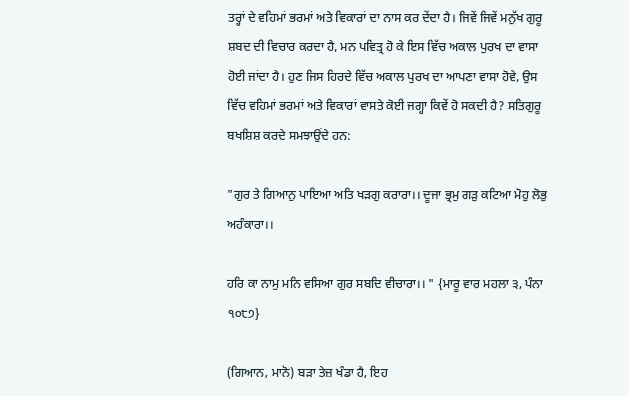ਤਰ੍ਹਾਂ ਦੇ ਵਹਿਮਾਂ ਭਰਮਾਂ ਅਤੇ ਵਿਕਾਰਾਂ ਦਾ ਨਾਸ ਕਰ ਦੇਂਦਾ ਹੈ। ਜਿਵੇਂ ਜਿਵੇਂ ਮਨੁੱਖ ਗੁਰੂ ਸ਼ਬਦ ਦੀ ਵਿਚਾਰ ਕਰਦਾ ਹੈ, ਮਨ ਪਵਿਤ੍ਰ ਹੋ ਕੇ ਇਸ ਵਿੱਚ ਅਕਾਲ ਪੁਰਖ ਦਾ ਵਾਸਾ ਹੋਈ ਜਾਂਦਾ ਹੈ। ਹੁਣ ਜਿਸ ਹਿਰਦੇ ਵਿੱਚ ਅਕਾਲ ਪੁਰਖ ਦਾ ਆਪਣਾ ਵਾਸਾ ਹੋਵੇ, ਉਸ ਵਿੱਚ ਵਹਿਮਾਂ ਭਰਮਾਂ ਅਤੇ ਵਿਕਾਰਾਂ ਵਾਸਤੇ ਕੋਈ ਜਗ੍ਹਾ ਕਿਵੇਂ ਹੋ ਸਕਦੀ ਹੈ? ਸਤਿਗੁਰੂ ਬਖਸ਼ਿਸ਼ ਕਰਦੇ ਸਮਝਾਉਂਦੇ ਹਨ:

"ਗੁਰ ਤੇ ਗਿਆਨੁ ਪਾਇਆ ਅਤਿ ਖੜਗੁ ਕਰਾਰਾ।। ਦੂਜਾ ਭ੍ਰਮੁ ਗੜੁ ਕਟਿਆ ਮੋਹੁ ਲੋਭੁ ਅਹੰਕਾਰਾ।।

ਹਰਿ ਕਾ ਨਾਮੁ ਮਨਿ ਵਸਿਆ ਗੁਰ ਸਬਦਿ ਵੀਚਾਰਾ।। " {ਮਾਰੂ ਵਾਰ ਮਹਲਾ ੩, ਪੰਨਾ ੧੦੮੭}

(ਗਿਆਨ, ਮਾਨੋ) ਬੜਾ ਤੇਜ਼ ਖੰਡਾ ਹੈ, ਇਹ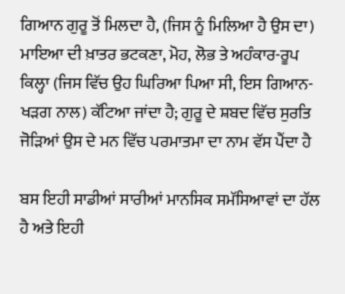ਗਿਆਨ ਗੁਰੂ ਤੋਂ ਮਿਲਦਾ ਹੈ, (ਜਿਸ ਨੂੰ ਮਿਲਿਆ ਹੈ ਉਸ ਦਾ) ਮਾਇਆ ਦੀ ਖ਼ਾਤਰ ਭਟਕਣਾ, ਮੋਹ, ਲੋਭ ਤੇ ਅਹੰਕਾਰ-ਰੂਪ ਕਿਲ੍ਹਾ (ਜਿਸ ਵਿੱਚ ਉਹ ਘਿਰਿਆ ਪਿਆ ਸੀ, ਇਸ ਗਿਆਨ-ਖੜਗ ਨਾਲ) ਕੱਟਿਆ ਜਾਂਦਾ ਹੈ; ਗੁਰੂ ਦੇ ਸ਼ਬਦ ਵਿੱਚ ਸੁਰਤਿ ਜੋੜਿਆਂ ਉਸ ਦੇ ਮਨ ਵਿੱਚ ਪਰਮਾਤਮਾ ਦਾ ਨਾਮ ਵੱਸ ਪੈਂਦਾ ਹੈ

ਬਸ ਇਹੀ ਸਾਡੀਆਂ ਸਾਰੀਆਂ ਮਾਨਸਿਕ ਸਮੱਸਿਆਵਾਂ ਦਾ ਹੱਲ ਹੈ ਅਤੇ ਇਹੀ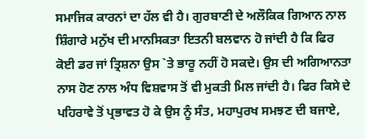ਸਮਾਜਿਕ ਕਾਰਨਾਂ ਦਾ ਹੱਲ ਵੀ ਹੈ। ਗੁਰਬਾਣੀ ਦੇ ਅਲੌਕਿਕ ਗਿਆਨ ਨਾਲ ਸ਼ਿੰਗਾਰੇ ਮਨੁੱਖ ਦੀ ਮਾਨਸਿਕਤਾ ਇਤਨੀ ਬਲਵਾਨ ਹੋ ਜਾਂਦੀ ਹੈ ਕਿ ਫਿਰ ਕੋਈ ਡਰ ਜਾਂ ਤ੍ਰਿਸ਼ਨਾ ਉਸ `ਤੇ ਭਾਰੂ ਨਹੀਂ ਹੋ ਸਕਦੇ। ਉਸ ਦੀ ਅਗਿਆਨਤਾ ਨਾਸ ਹੋਣ ਨਾਲ ਅੰਧ ਵਿਸ਼ਵਾਸ ਤੋਂ ਵੀ ਮੁਕਤੀ ਮਿਲ ਜਾਂਦੀ ਹੈ। ਫਿਰ ਕਿਸੇ ਦੇ ਪਹਿਰਾਵੇ ਤੋਂ ਪ੍ਰਭਾਵਤ ਹੋ ਕੇ ਉਸ ਨੂੰ ਸੰਤ, ਮਹਾਪੁਰਖ ਸਮਝਣ ਦੀ ਬਜਾਏ,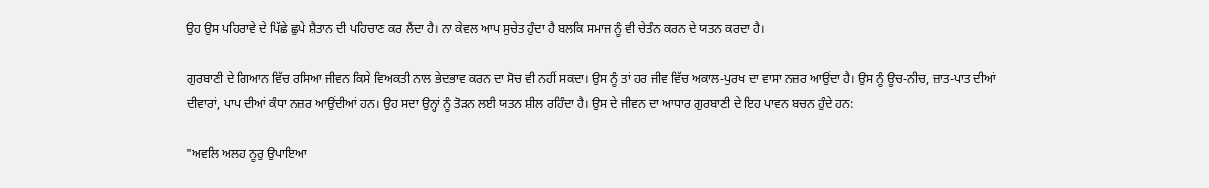ਉਹ ਉਸ ਪਹਿਰਾਵੇ ਦੇ ਪਿੱਛੇ ਛੁਪੇ ਸ਼ੈਤਾਨ ਦੀ ਪਹਿਚਾਣ ਕਰ ਲੈਂਦਾ ਹੈ। ਨਾ ਕੇਵਲ ਆਪ ਸੁਚੇਤ ਹੁੰਦਾ ਹੈ ਬਲਕਿ ਸਮਾਜ ਨੂੰ ਵੀ ਚੇਤੰਨ ਕਰਨ ਦੇ ਯਤਨ ਕਰਦਾ ਹੈ।

ਗੁਰਬਾਣੀ ਦੇ ਗਿਆਨ ਵਿੱਚ ਰਸਿਆ ਜੀਵਨ ਕਿਸੇ ਵਿਅਕਤੀ ਨਾਲ ਭੇਦਭਾਵ ਕਰਨ ਦਾ ਸੋਚ ਵੀ ਨਹੀਂ ਸਕਦਾ। ਉਸ ਨੂੰ ਤਾਂ ਹਰ ਜੀਵ ਵਿੱਚ ਅਕਾਲ-ਪੁਰਖ ਦਾ ਵਾਸਾ ਨਜ਼ਰ ਆਉਂਦਾ ਹੈ। ਉਸ ਨੂੰ ਊਚ-ਨੀਚ, ਜ਼ਾਤ-ਪਾਤ ਦੀਆਂ ਦੀਵਾਰਾਂ, ਪਾਪ ਦੀਆਂ ਕੰਧਾ ਨਜ਼ਰ ਆਉਂਦੀਆਂ ਹਨ। ਉਹ ਸਦਾ ਉਨ੍ਹਾਂ ਨੂੰ ਤੋੜਨ ਲਈ ਯਤਨ ਸ਼ੀਲ ਰਹਿੰਦਾ ਹੈ। ਉਸ ਦੇ ਜੀਵਨ ਦਾ ਆਧਾਰ ਗੁਰਬਾਣੀ ਦੇ ਇਹ ਪਾਵਨ ਬਚਨ ਹੁੰਦੇ ਹਨ:

"ਅਵਲਿ ਅਲਹ ਨੂਰੁ ਉਪਾਇਆ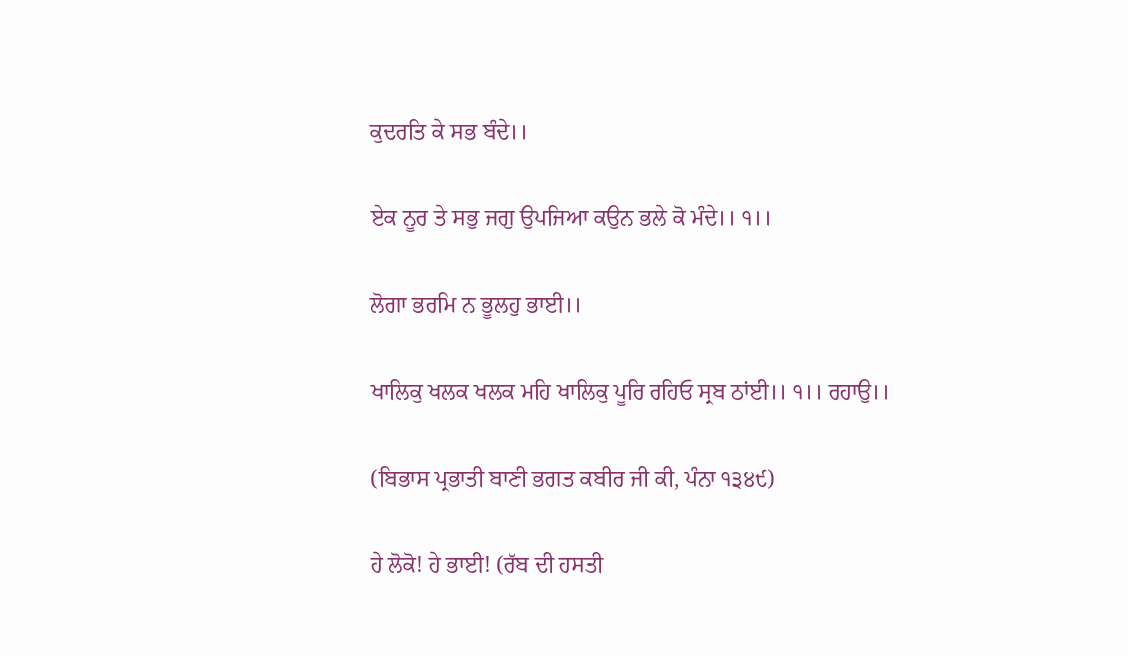ਕੁਦਰਤਿ ਕੇ ਸਭ ਬੰਦੇ।।

ਏਕ ਨੂਰ ਤੇ ਸਭੁ ਜਗੁ ਉਪਜਿਆ ਕਉਨ ਭਲੇ ਕੋ ਮੰਦੇ।। ੧।।

ਲੋਗਾ ਭਰਮਿ ਨ ਭੂਲਹੁ ਭਾਈ।।

ਖਾਲਿਕੁ ਖਲਕ ਖਲਕ ਮਹਿ ਖਾਲਿਕੁ ਪੂਰਿ ਰਹਿਓ ਸ੍ਰਬ ਠਾਂਈ।। ੧।। ਰਹਾਉ।।

(ਬਿਭਾਸ ਪ੍ਰਭਾਤੀ ਬਾਣੀ ਭਗਤ ਕਬੀਰ ਜੀ ਕੀ, ਪੰਨਾ ੧੩੪੯)

ਹੇ ਲੋਕੋ! ਹੇ ਭਾਈ! (ਰੱਬ ਦੀ ਹਸਤੀ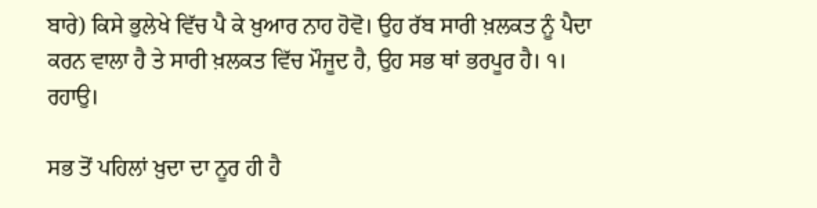ਬਾਰੇ) ਕਿਸੇ ਭੁਲੇਖੇ ਵਿੱਚ ਪੈ ਕੇ ਖ਼ੁਆਰ ਨਾਹ ਹੋਵੋ। ਉਹ ਰੱਬ ਸਾਰੀ ਖ਼ਲਕਤ ਨੂੰ ਪੈਦਾ ਕਰਨ ਵਾਲਾ ਹੈ ਤੇ ਸਾਰੀ ਖ਼ਲਕਤ ਵਿੱਚ ਮੌਜੂਦ ਹੈ, ਉਹ ਸਭ ਥਾਂ ਭਰਪੂਰ ਹੈ। ੧। ਰਹਾਉ।

ਸਭ ਤੋਂ ਪਹਿਲਾਂ ਖ਼ੁਦਾ ਦਾ ਨੂਰ ਹੀ ਹੈ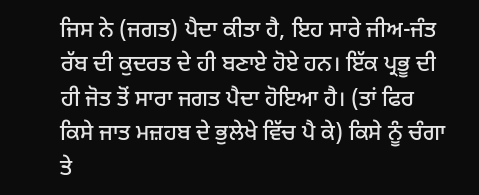ਜਿਸ ਨੇ (ਜਗਤ) ਪੈਦਾ ਕੀਤਾ ਹੈ, ਇਹ ਸਾਰੇ ਜੀਅ-ਜੰਤ ਰੱਬ ਦੀ ਕੁਦਰਤ ਦੇ ਹੀ ਬਣਾਏ ਹੋਏ ਹਨ। ਇੱਕ ਪ੍ਰਭੂ ਦੀ ਹੀ ਜੋਤ ਤੋਂ ਸਾਰਾ ਜਗਤ ਪੈਦਾ ਹੋਇਆ ਹੈ। (ਤਾਂ ਫਿਰ ਕਿਸੇ ਜਾਤ ਮਜ਼ਹਬ ਦੇ ਭੁਲੇਖੇ ਵਿੱਚ ਪੈ ਕੇ) ਕਿਸੇ ਨੂੰ ਚੰਗਾ ਤੇ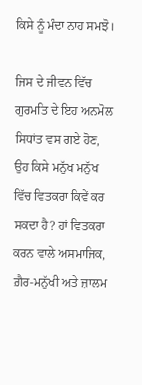ਕਿਸੇ ਨੂੰ ਮੰਦਾ ਨਾਹ ਸਮਝੋ।

ਜਿਸ ਦੇ ਜੀਵਨ ਵਿੱਚ ਗੁਰਮਤਿ ਦੇ ਇਹ ਅਨਮੋਲ ਸਿਧਾਂਤ ਵਸ ਗਏ ਹੋਣ, ਉਹ ਕਿਸੇ ਮਨੁੱਖ ਮਨੁੱਖ ਵਿੱਚ ਵਿਤਕਰਾ ਕਿਵੇਂ ਕਰ ਸਕਦਾ ਹੈ? ਹਾਂ ਵਿਤਕਰਾ ਕਰਨ ਵਾਲੇ ਅਸਮਾਜਿਕ, ਗ਼ੈਰ-ਮਨੁੱਖੀ ਅਤੇ ਜ਼ਾਲਮ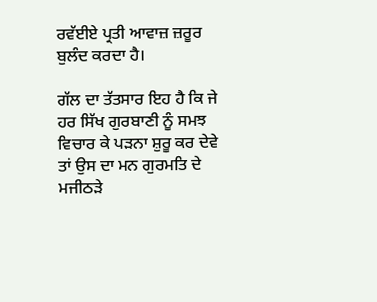ਰਵੱਈਏ ਪ੍ਰਤੀ ਆਵਾਜ਼ ਜ਼ਰੂਰ ਬੁਲੰਦ ਕਰਦਾ ਹੈ।

ਗੱਲ ਦਾ ਤੱਤਸਾਰ ਇਹ ਹੈ ਕਿ ਜੇ ਹਰ ਸਿੱਖ ਗੁਰਬਾਣੀ ਨੂੰ ਸਮਝ ਵਿਚਾਰ ਕੇ ਪੜਨਾ ਸ਼ੁਰੂ ਕਰ ਦੇਵੇ ਤਾਂ ਉਸ ਦਾ ਮਨ ਗੁਰਮਤਿ ਦੇ ਮਜੀਠੜੇ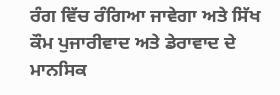ਰੰਗ ਵਿੱਚ ਰੰਗਿਆ ਜਾਵੇਗਾ ਅਤੇ ਸਿੱਖ ਕੌਮ ਪੁਜਾਰੀਵਾਦ ਅਤੇ ਡੇਰਾਵਾਦ ਦੇ ਮਾਨਸਿਕ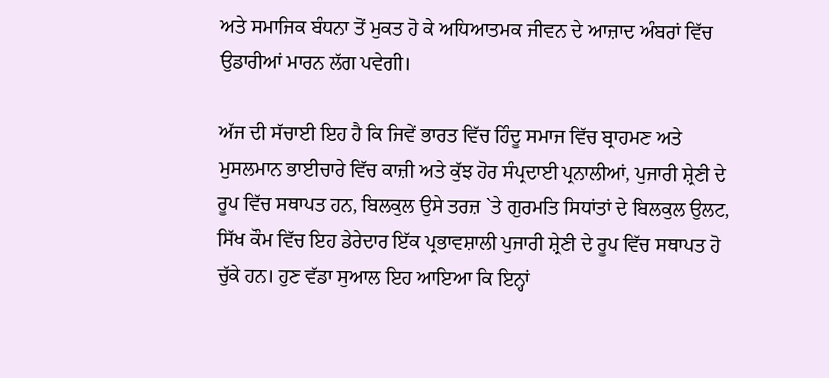ਅਤੇ ਸਮਾਜਿਕ ਬੰਧਨਾ ਤੋਂ ਮੁਕਤ ਹੋ ਕੇ ਅਧਿਆਤਮਕ ਜੀਵਨ ਦੇ ਆਜ਼ਾਦ ਅੰਬਰਾਂ ਵਿੱਚ ਉਡਾਰੀਆਂ ਮਾਰਨ ਲੱਗ ਪਵੇਗੀ।

ਅੱਜ ਦੀ ਸੱਚਾਈ ਇਹ ਹੈ ਕਿ ਜਿਵੇਂ ਭਾਰਤ ਵਿੱਚ ਹਿੰਦੂ ਸਮਾਜ ਵਿੱਚ ਬ੍ਰਾਹਮਣ ਅਤੇ ਮੁਸਲਮਾਨ ਭਾਈਚਾਰੇ ਵਿੱਚ ਕਾਜ਼ੀ ਅਤੇ ਕੁੱਝ ਹੋਰ ਸੰਪ੍ਰਦਾਈ ਪ੍ਰਨਾਲੀਆਂ, ਪੁਜਾਰੀ ਸ਼੍ਰੇਣੀ ਦੇ ਰੂਪ ਵਿੱਚ ਸਥਾਪਤ ਹਨ, ਬਿਲਕੁਲ ਉਸੇ ਤਰਜ਼ `ਤੇ ਗੁਰਮਤਿ ਸਿਧਾਂਤਾਂ ਦੇ ਬਿਲਕੁਲ ਉਲਟ, ਸਿੱਖ ਕੌਮ ਵਿੱਚ ਇਹ ਡੇਰੇਦਾਰ ਇੱਕ ਪ੍ਰਭਾਵਸ਼ਾਲੀ ਪੁਜਾਰੀ ਸ਼੍ਰੇਣੀ ਦੇ ਰੂਪ ਵਿੱਚ ਸਥਾਪਤ ਹੋ ਚੁੱਕੇ ਹਨ। ਹੁਣ ਵੱਡਾ ਸੁਆਲ ਇਹ ਆਇਆ ਕਿ ਇਨ੍ਹਾਂ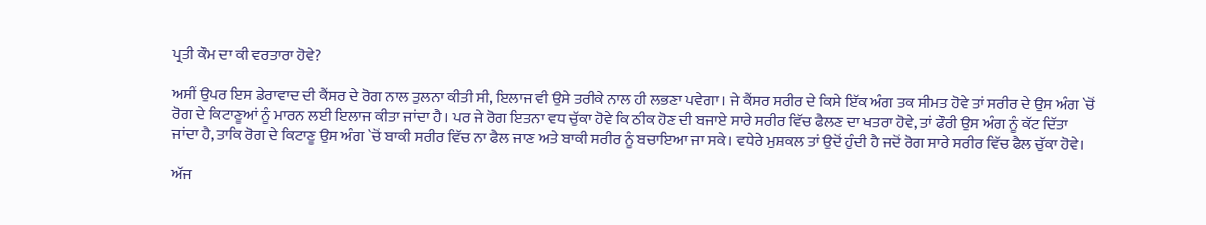ਪ੍ਰਤੀ ਕੌਮ ਦਾ ਕੀ ਵਰਤਾਰਾ ਹੋਵੇ?

ਅਸੀਂ ਉਪਰ ਇਸ ਡੇਰਾਵਾਦ ਦੀ ਕੈਂਸਰ ਦੇ ਰੋਗ ਨਾਲ ਤੁਲਨਾ ਕੀਤੀ ਸੀ, ਇਲਾਜ ਵੀ ਉਸੇ ਤਰੀਕੇ ਨਾਲ ਹੀ ਲਭਣਾ ਪਵੇਗਾ। ਜੇ ਕੈਂਸਰ ਸਰੀਰ ਦੇ ਕਿਸੇ ਇੱਕ ਅੰਗ ਤਕ ਸੀਮਤ ਹੋਵੇ ਤਾਂ ਸਰੀਰ ਦੇ ਉਸ ਅੰਗ `ਚੋਂ ਰੋਗ ਦੇ ਕਿਟਾਣੂਆਂ ਨੂੰ ਮਾਰਨ ਲਈ ਇਲਾਜ ਕੀਤਾ ਜਾਂਦਾ ਹੈ। ਪਰ ਜੇ ਰੋਗ ਇਤਨਾ ਵਧ ਚੁੱਕਾ ਹੋਵੇ ਕਿ ਠੀਕ ਹੋਣ ਦੀ ਬਜਾਏ ਸਾਰੇ ਸਰੀਰ ਵਿੱਚ ਫੈਲਣ ਦਾ ਖਤਰਾ ਹੋਵੇ, ਤਾਂ ਫੌਰੀ ਉਸ ਅੰਗ ਨੂੰ ਕੱਟ ਦਿੱਤਾ ਜਾਂਦਾ ਹੈ, ਤਾਕਿ ਰੋਗ ਦੇ ਕਿਟਾਣੂ ਉਸ ਅੰਗ `ਚੋਂ ਬਾਕੀ ਸਰੀਰ ਵਿੱਚ ਨਾ ਫੈਲ ਜਾਣ ਅਤੇ ਬਾਕੀ ਸਰੀਰ ਨੂੰ ਬਚਾਇਆ ਜਾ ਸਕੇ। ਵਧੇਰੇ ਮੁਸ਼ਕਲ ਤਾਂ ਉਦੋਂ ਹੁੰਦੀ ਹੈ ਜਦੋਂ ਰੋਗ ਸਾਰੇ ਸਰੀਰ ਵਿੱਚ ਫੈਲ ਚੁੱਕਾ ਹੋਵੇ।

ਅੱਜ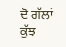ਦੋ ਗੱਲਾਂ ਕੁੱਝ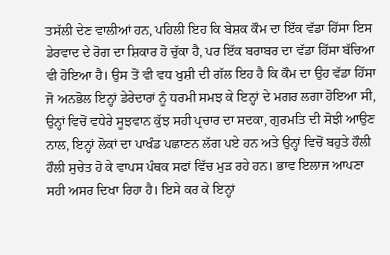ਤਸੱਲੀ ਦੇਣ ਵਾਲੀਆਂ ਹਨ, ਪਹਿਲੀ ਇਹ ਕਿ ਬੇਸ਼ਕ ਕੌਮ ਦਾ ਇੱਕ ਵੱਡਾ ਹਿੱਸਾ ਇਸ ਡੇਰਵਾਦ ਦੇ ਰੋਗ ਦਾ ਸ਼ਿਕਾਰ ਹੋ ਚੁੱਕਾ ਹੈ, ਪਰ ਇੱਕ ਬਰਾਬਰ ਦਾ ਵੱਡਾ ਹਿੱਸਾ ਬੱਚਿਆ ਵੀ ਹੋਇਆ ਹੈ। ਉਸ ਤੋਂ ਵੀ ਵਧ ਖੁਸ਼ੀ ਦੀ ਗੱਲ ਇਹ ਹੈ ਕਿ ਕੌਮ ਦਾ ਉਹ ਵੱਡਾ ਹਿੱਸਾ ਜੋ ਅਨਭੋਲ ਇਨ੍ਹਾਂ ਡੇਰੇਦਾਰਾਂ ਨੂੰ ਧਰਮੀ ਸਮਝ ਕੇ ਇਨ੍ਹਾਂ ਦੇ ਮਗਰ ਲਗਾ ਹੋਇਆ ਸੀ, ਉਨ੍ਹਾਂ ਵਿਚੋਂ ਵਧੇਰੇ ਸੂਝਵਾਨ ਕੁੱਝ ਸਹੀ ਪ੍ਰਚਾਰ ਦਾ ਸਦਕਾ, ਗੁਰਮਤਿ ਦੀ ਸੋਝੀ ਆਉਣ ਨਾਲ, ਇਨ੍ਹਾਂ ਲੋਕਾਂ ਦਾ ਪਾਖੰਡ ਪਛਾਣਨ ਲੱਗ ਪਏ ਹਨ ਅਤੇ ਉਨ੍ਹਾਂ ਵਿਚੋਂ ਬਹੁਤੇ ਹੌਲੀ ਹੌਲੀ ਸੁਚੇਤ ਹੋ ਕੇ ਵਾਪਸ ਪੰਥਕ ਸਫਾਂ ਵਿੱਚ ਮੁੜ ਰਹੇ ਹਨ। ਭਾਵ ਇਲਾਜ ਆਪਣਾ ਸਹੀ ਅਸਰ ਦਿਖਾ ਰਿਹਾ ਹੈ। ਇਸੇ ਕਰ ਕੇ ਇਨ੍ਹਾਂ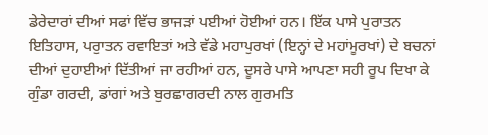ਡੇਰੇਦਾਰਾਂ ਦੀਆਂ ਸਫਾਂ ਵਿੱਚ ਭਾਜੜਾਂ ਪਈਆਂ ਹੋਈਆਂ ਹਨ। ਇੱਕ ਪਾਸੇ ਪੁਰਾਤਨ ਇਤਿਹਾਸ, ਪਰੁਾਤਨ ਰਵਾਇਤਾਂ ਅਤੇ ਵੱਡੇ ਮਹਾਪੁਰਖਾਂ (ਇਨ੍ਹਾਂ ਦੇ ਮਹਾਂਮੂਰਖਾਂ) ਦੇ ਬਚਨਾਂ ਦੀਆਂ ਦੁਹਾਈਆਂ ਦਿੱਤੀਆਂ ਜਾ ਰਹੀਆਂ ਹਨ, ਦੂਸਰੇ ਪਾਸੇ ਆਪਣਾ ਸਹੀ ਰੂਪ ਦਿਖਾ ਕੇ ਗੁੰਡਾ ਗਰਦੀ, ਡਾਂਗਾਂ ਅਤੇ ਬੁਰਛਾਗਰਦੀ ਨਾਲ ਗੁਰਮਤਿ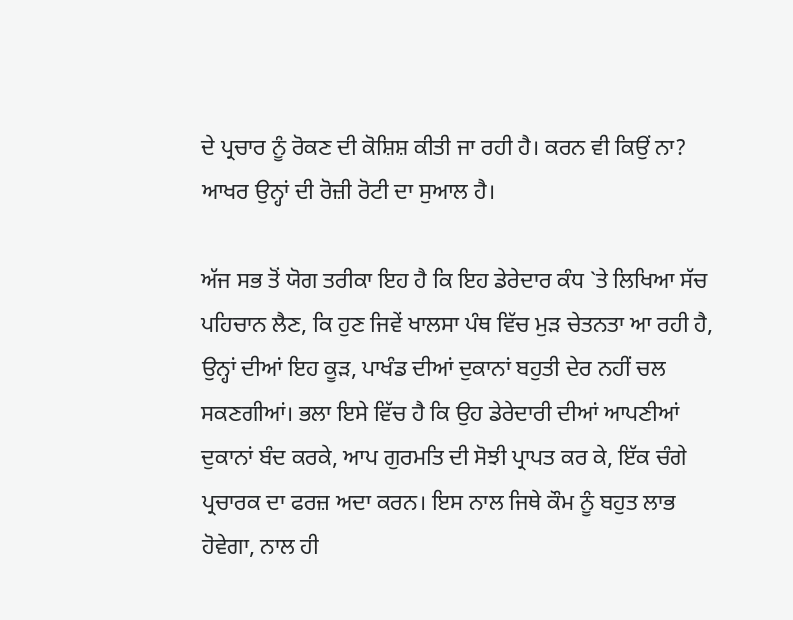ਦੇ ਪ੍ਰਚਾਰ ਨੂੰ ਰੋਕਣ ਦੀ ਕੋਸ਼ਿਸ਼ ਕੀਤੀ ਜਾ ਰਹੀ ਹੈ। ਕਰਨ ਵੀ ਕਿਉਂ ਨਾ? ਆਖਰ ਉਨ੍ਹਾਂ ਦੀ ਰੋਜ਼ੀ ਰੋਟੀ ਦਾ ਸੁਆਲ ਹੈ।

ਅੱਜ ਸਭ ਤੋਂ ਯੋਗ ਤਰੀਕਾ ਇਹ ਹੈ ਕਿ ਇਹ ਡੇਰੇਦਾਰ ਕੰਧ `ਤੇ ਲਿਖਿਆ ਸੱਚ ਪਹਿਚਾਨ ਲੈਣ, ਕਿ ਹੁਣ ਜਿਵੇਂ ਖਾਲਸਾ ਪੰਥ ਵਿੱਚ ਮੁੜ ਚੇਤਨਤਾ ਆ ਰਹੀ ਹੈ, ਉਨ੍ਹਾਂ ਦੀਆਂ ਇਹ ਕੂੜ, ਪਾਖੰਡ ਦੀਆਂ ਦੁਕਾਨਾਂ ਬਹੁਤੀ ਦੇਰ ਨਹੀਂ ਚਲ ਸਕਣਗੀਆਂ। ਭਲਾ ਇਸੇ ਵਿੱਚ ਹੈ ਕਿ ਉਹ ਡੇਰੇਦਾਰੀ ਦੀਆਂ ਆਪਣੀਆਂ ਦੁਕਾਨਾਂ ਬੰਦ ਕਰਕੇ, ਆਪ ਗੁਰਮਤਿ ਦੀ ਸੋਝੀ ਪ੍ਰਾਪਤ ਕਰ ਕੇ, ਇੱਕ ਚੰਗੇ ਪ੍ਰਚਾਰਕ ਦਾ ਫਰਜ਼ ਅਦਾ ਕਰਨ। ਇਸ ਨਾਲ ਜਿਥੇ ਕੌਮ ਨੂੰ ਬਹੁਤ ਲਾਭ ਹੋਵੇਗਾ, ਨਾਲ ਹੀ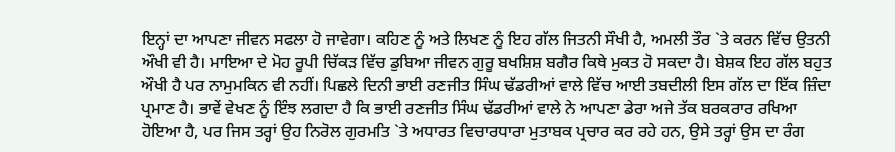ਇਨ੍ਹਾਂ ਦਾ ਆਪਣਾ ਜੀਵਨ ਸਫਲਾ ਹੋ ਜਾਵੇਗਾ। ਕਹਿਣ ਨੂੰ ਅਤੇ ਲਿਖਣ ਨੂੰ ਇਹ ਗੱਲ ਜਿਤਨੀ ਸੌਖੀ ਹੈ, ਅਮਲੀ ਤੌਰ `ਤੇ ਕਰਨ ਵਿੱਚ ਉਤਨੀ ਔਖੀ ਵੀ ਹੈ। ਮਾਇਆ ਦੇ ਮੋਹ ਰੂਪੀ ਚਿੱਕੜ ਵਿੱਚ ਡੁਬਿਆ ਜੀਵਨ ਗੁਰੂ ਬਖਸ਼ਿਸ਼ ਬਗੈਰ ਕਿਥੇ ਮੁਕਤ ਹੋ ਸਕਦਾ ਹੈ। ਬੇਸ਼ਕ ਇਹ ਗੱਲ ਬਹੁਤ ਔਖੀ ਹੈ ਪਰ ਨਾਮੁਮਕਿਨ ਵੀ ਨਹੀਂ। ਪਿਛਲੇ ਦਿਨੀ ਭਾਈ ਰਣਜੀਤ ਸਿੰਘ ਢੱਡਰੀਆਂ ਵਾਲੇ ਵਿੱਚ ਆਈ ਤਬਦੀਲੀ ਇਸ ਗੱਲ ਦਾ ਇੱਕ ਜ਼ਿੰਦਾ ਪ੍ਰਮਾਣ ਹੈ। ਭਾਵੇਂ ਵੇਖਣ ਨੂੰ ਇੰਝ ਲਗਦਾ ਹੈ ਕਿ ਭਾਈ ਰਣਜੀਤ ਸਿੰਘ ਢੱਡਰੀਆਂ ਵਾਲੇ ਨੇ ਆਪਣਾ ਡੇਰਾ ਅਜੇ ਤੱਕ ਬਰਕਰਾਰ ਰਖਿਆ ਹੋਇਆ ਹੈ, ਪਰ ਜਿਸ ਤਰ੍ਹਾਂ ਉਹ ਨਿਰੋਲ ਗੁਰਮਤਿ `ਤੇ ਅਧਾਰਤ ਵਿਚਾਰਧਾਰਾ ਮੁਤਾਬਕ ਪ੍ਰਚਾਰ ਕਰ ਰਹੇ ਹਨ, ਉਸੇ ਤਰ੍ਹਾਂ ਉਸ ਦਾ ਰੰਗ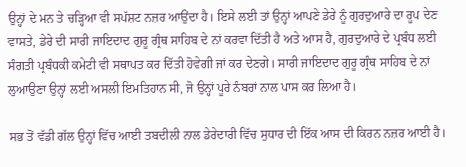ਉਨ੍ਹਾਂ ਦੇ ਮਨ ਤੇ ਚੜ੍ਹਿਆ ਵੀ ਸਪੱਸ਼ਟ ਨਜ਼ਰ ਆਉਂਦਾ ਹੈ। ਇਸੇ ਲਈ ਤਾਂ ਉਨ੍ਹਾਂ ਆਪਣੇ ਡੇਰੇ ਨੂੰ ਗੁਰਦੁਆਰੇ ਦਾ ਰੂਪ ਦੇਣ ਵਾਸਤੇ, ਡੇਰੇ ਦੀ ਸਾਰੀ ਜਾਇਦਾਦ ਗੁਰੂ ਗ੍ਰੰਥ ਸਾਹਿਬ ਦੇ ਨਾਂ ਕਰਵਾ ਦਿੱਤੀ ਹੈ ਅਤੇ ਆਸ ਹੈ, ਗੁਰਦੁਆਰੇ ਦੇ ਪ੍ਰਬੰਧ ਲਈ ਸੰਗਤੀ ਪ੍ਰਬੰਧਕੀ ਕਮੇਟੀ ਵੀ ਸਥਾਪਤ ਕਰ ਦਿੱਤੀ ਹੋਵੇਗੀ ਜਾਂ ਕਰ ਦੇਣਗੇ। ਸਾਰੀ ਜਾਇਦਾਦ ਗੁਰੂ ਗ੍ਰੰਥ ਸਾਹਿਬ ਦੇ ਨਾਂ ਲੁਆਉਣਾ ਉਨ੍ਹਾਂ ਲਈ ਅਸਲੀ ਇਮਤਿਹਾਨ ਸੀ, ਜੋ ਉਨ੍ਹਾਂ ਪੂਰੇ ਨੰਬਰਾਂ ਨਾਲ ਪਾਸ ਕਰ ਲਿਆ ਹੈ।

ਸਭ ਤੋਂ ਵੱਡੀ ਗੱਲ ਉਨ੍ਹਾਂ ਵਿੱਚ ਆਈ ਤਬਦੀਲੀ ਨਾਲ ਡੇਰੇਦਾਰੀ ਵਿੱਚ ਸੁਧਾਰ ਦੀ ਇੱਕ ਆਸ ਦੀ ਕਿਰਨ ਨਜ਼ਰ ਆਈ ਹੈ।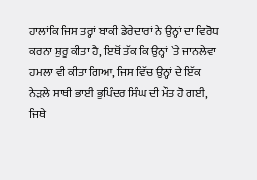ਹਾਲਾਂਕਿ ਜਿਸ ਤਰ੍ਹਾਂ ਬਾਕੀ ਡੇਰੇਦਾਰਾਂ ਨੇ ਉਨ੍ਹਾਂ ਦਾ ਵਿਰੋਧ ਕਰਨਾ ਸ਼ੁਰੂ ਕੀਤਾ ਹੈ, ਇਥੋਂ ਤੱਕ ਕਿ ਉਨ੍ਹਾਂ `ਤੇ ਜਾਨਲੇਵਾ ਹਮਲਾ ਵੀ ਕੀਤਾ ਗਿਆ, ਜਿਸ ਵਿੱਚ ਉਨ੍ਹਾਂ ਦੇ ਇੱਕ ਨੇੜਲੇ ਸਾਥੀ ਭਾਈ ਭੁਪਿੰਦਰ ਸਿੰਘ ਦੀ ਮੌਤ ਹੋ ਗਈ, ਜਿਥੇ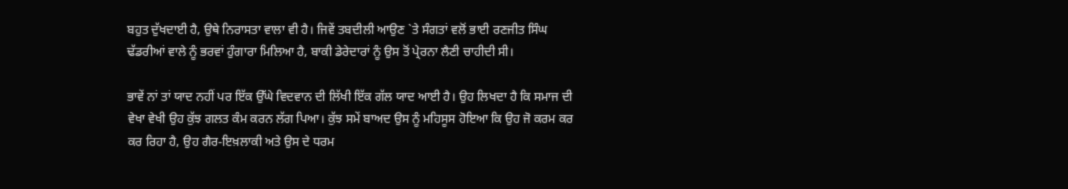ਬਹੁਤ ਦੁੱਖਦਾਈ ਹੈ, ਉਥੇ ਨਿਰਾਸਤਾ ਵਾਲਾ ਵੀ ਹੈ। ਜਿਵੇਂ ਤਬਦੀਲੀ ਆਉਣ `ਤੇ ਸੰਗਤਾਂ ਵਲੋਂ ਭਾਈ ਰਣਜੀਤ ਸਿੰਘ ਢੱਡਰੀਆਂ ਵਾਲੇ ਨੂੰ ਭਰਵਾਂ ਹੁੰਗਾਰਾ ਮਿਲਿਆ ਹੈ, ਬਾਕੀ ਡੇਰੇਦਾਰਾਂ ਨੂੰ ਉਸ ਤੋਂ ਪ੍ਰੇਰਨਾ ਲੈਣੀ ਚਾਹੀਦੀ ਸੀ।

ਭਾਵੇਂ ਨਾਂ ਤਾਂ ਯਾਦ ਨਹੀਂ ਪਰ ਇੱਕ ਉੱਘੇ ਵਿਦਵਾਨ ਦੀ ਲਿੱਖੀ ਇੱਕ ਗੱਲ ਯਾਦ ਆਈ ਹੈ। ਉਹ ਲਿਖਦਾ ਹੈ ਕਿ ਸਮਾਜ ਦੀ ਵੇਖਾ ਵੇਖੀ ਉਹ ਕੁੱਝ ਗਲਤ ਕੰਮ ਕਰਨ ਲੱਗ ਪਿਆ। ਕੁੱਝ ਸਮੇਂ ਬਾਅਦ ਉਸ ਨੂੰ ਮਹਿਸੂਸ ਹੋਇਆ ਕਿ ਉਹ ਜੋ ਕਰਮ ਕਰ ਕਰ ਰਿਹਾ ਹੈ, ਉਹ ਗੈਰ-ਇਖ਼ਲਾਕੀ ਅਤੇ ਉਸ ਦੇ ਧਰਮ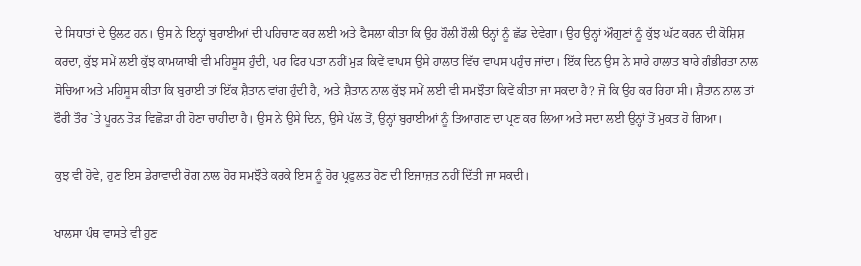ਦੇ ਸਿਧਾਤਾਂ ਦੇ ਉਲਟ ਹਨ। ਉਸ ਨੇ ਇਨ੍ਹਾਂ ਬੁਰਾਈਆਂ ਦੀ ਪਹਿਚਾਣ ਕਰ ਲਈ ਅਤੇ ਫੈਸਲਾ ਕੀਤਾ ਕਿ ਉਹ ਹੌਲੀ ਹੌਲੀ ੳਨ੍ਹਾਂ ਨੂੰ ਛੱਡ ਦੇਵੇਗਾ। ਉਹ ਉਨ੍ਹਾਂ ਔਗੁਣਾਂ ਨੂੰ ਕੁੱਝ ਘੱਟ ਕਰਨ ਦੀ ਕੋਸ਼ਿਸ਼ ਕਰਦਾ, ਕੁੱਝ ਸਮੇਂ ਲਈ ਕੁੱਝ ਕਾਮਯਾਬੀ ਵੀ ਮਹਿਸੂਸ ਹੁੰਦੀ, ਪਰ ਫਿਰ ਪਤਾ ਨਹੀਂ ਮੁੜ ਕਿਵੇਂ ਵਾਪਸ ਉਸੇ ਹਾਲਾਤ ਵਿੱਚ ਵਾਪਸ ਪਹੁੰਚ ਜਾਂਦਾ। ਇੱਕ ਦਿਨ ਉਸ ਨੇ ਸਾਰੇ ਹਾਲਾਤ ਬਾਰੇ ਗੰਭੀਰਤਾ ਨਾਲ ਸੋਚਿਆ ਅਤੇ ਮਹਿਸੂਸ ਕੀਤਾ ਕਿ ਬੁਰਾਈ ਤਾਂ ਇੱਕ ਸ਼ੈਤਾਨ ਵਾਂਗ ਹੁੰਦੀ ਹੈ, ਅਤੇ ਸ਼ੈਤਾਨ ਨਾਲ ਕੁੱਝ ਸਮੇਂ ਲਈ ਵੀ ਸਮਝੌਤਾ ਕਿਵੇਂ ਕੀਤਾ ਜਾ ਸਕਦਾ ਹੈ? ਜੋ ਕਿ ਉਹ ਕਰ ਰਿਹਾ ਸੀ। ਸ਼ੈਤਾਨ ਨਾਲ ਤਾਂ ਫੌਰੀ ਤੌਰ `ਤੇ ਪੂਰਨ ਤੋੜ ਵਿਛੋੜਾ ਹੀ ਹੋਣਾ ਚਾਹੀਦਾ ਹੈ। ਉਸ ਨੇ ਉਸੇ ਦਿਨ, ਉਸੇ ਪੱਲ ਤੋਂ, ਉਨ੍ਹਾਂ ਬੁਰਾਈਆਂ ਨੂੰ ਤਿਆਗਣ ਦਾ ਪ੍ਰਣ ਕਰ ਲਿਆ ਅਤੇ ਸਦਾ ਲਈ ਉਨ੍ਹਾਂ ਤੋਂ ਮੁਕਤ ਹੋ ਗਿਆ।

ਕੁਝ ਵੀ ਹੋਵੇ, ਹੁਣ ਇਸ ਡੇਰਾਵਾਦੀ ਰੋਗ ਨਾਲ ਹੋਰ ਸਮਝੌਤੇ ਕਰਕੇ ਇਸ ਨੂੰ ਹੋਰ ਪ੍ਰਫੁਲਤ ਹੋਣ ਦੀ ਇਜਾਜ਼ਤ ਨਹੀਂ ਦਿੱਤੀ ਜਾ ਸਕਦੀ।

ਖਾਲਸਾ ਪੰਥ ਵਾਸਤੇ ਵੀ ਹੁਣ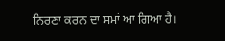ਨਿਰਣਾ ਕਰਨ ਦਾ ਸਮਾਂ ਆ ਗਿਆ ਹੈ।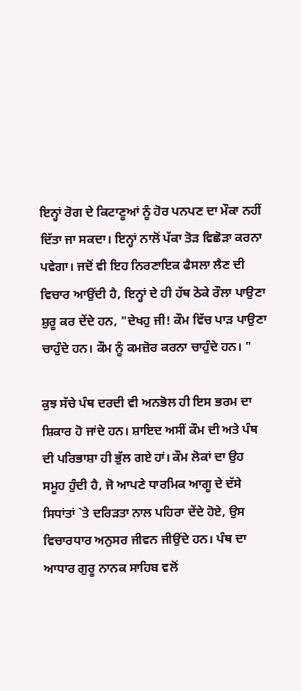ਇਨ੍ਹਾਂ ਰੋਗ ਦੇ ਕਿਟਾਣੂਆਂ ਨੂੰ ਹੋਰ ਪਨਪਣ ਦਾ ਮੌਕਾ ਨਹੀਂ ਦਿੱਤਾ ਜਾ ਸਕਦਾ। ਇਨ੍ਹਾਂ ਨਾਲੋਂ ਪੱਕਾ ਤੋੜ ਵਿਛੋੜਾ ਕਰਨਾ ਪਵੇਗਾ। ਜਦੋਂ ਵੀ ਇਹ ਨਿਰਣਾਇਕ ਫੈਸਲਾ ਲੈਣ ਦੀ ਵਿਚਾਰ ਆਉਂਦੀ ਹੈ, ਇਨ੍ਹਾਂ ਦੇ ਹੀ ਹੱਥ ਠੋਕੇ ਰੌਲਾ ਪਾਉਣਾ ਸ਼ੁਰੂ ਕਰ ਦੇਂਦੇ ਹਨ, "ਦੇਖਹੁ ਜੀ! ਕੌਮ ਵਿੱਚ ਪਾੜ ਪਾਉਣਾ ਚਾਹੁੰਦੇ ਹਨ। ਕੌਮ ਨੂੰ ਕਮਜ਼ੋਰ ਕਰਨਾ ਚਾਹੁੰਦੇ ਹਨ। "

ਕੁਝ ਸੱਚੇ ਪੰਥ ਦਰਦੀ ਵੀ ਅਨਭੋਲ ਹੀ ਇਸ ਭਰਮ ਦਾ ਸ਼ਿਕਾਰ ਹੋ ਜਾਂਦੇ ਹਨ। ਸ਼ਾਇਦ ਅਸੀਂ ਕੌਮ ਦੀ ਅਤੇ ਪੰਥ ਦੀ ਪਰਿਭਾਸ਼ਾ ਹੀ ਭੁੱਲ ਗਏ ਹਾਂ। ਕੌਮ ਲੋਕਾਂ ਦਾ ਉਹ ਸਮੂਹ ਹੁੰਦੀ ਹੈ, ਜੋ ਆਪਣੇ ਧਾਰਮਿਕ ਆਗੂ ਦੇ ਦੱਸੇ ਸਿਧਾਂਤਾਂ `ਤੇ ਦਰਿੜਤਾ ਨਾਲ ਪਹਿਰਾ ਦੇਂਦੇ ਹੋਏ, ਉਸ ਵਿਚਾਰਧਾਰ ਅਨੁਸਰ ਜੀਵਨ ਜੀਉਂਦੇ ਹਨ। ਪੰਥ ਦਾ ਆਧਾਰ ਗੁਰੂ ਨਾਨਕ ਸਾਹਿਬ ਵਲੋਂ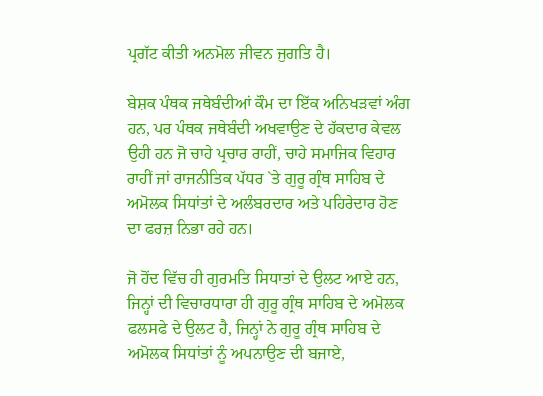ਪ੍ਰਗੱਟ ਕੀਤੀ ਅਨਮੋਲ ਜੀਵਨ ਜੁਗਤਿ ਹੈ।

ਬੇਸ਼ਕ ਪੰਥਕ ਜਥੇਬੰਦੀਆਂ ਕੌਮ ਦਾ ਇੱਕ ਅਨਿਖੜਵਾਂ ਅੰਗ ਹਨ, ਪਰ ਪੰਥਕ ਜਥੇਬੰਦੀ ਅਖਵਾਉਣ ਦੇ ਹੱਕਦਾਰ ਕੇਵਲ ਉਹੀ ਹਨ ਜੋ ਚਾਹੇ ਪ੍ਰਚਾਰ ਰਾਹੀਂ, ਚਾਹੇ ਸਮਾਜਿਕ ਵਿਹਾਰ ਰਾਹੀਂ ਜਾਂ ਰਾਜਨੀਤਿਕ ਪੱਧਰ `ਤੇ ਗੁਰੂ ਗ੍ਰੰਥ ਸਾਹਿਬ ਦੇ ਅਮੋਲਕ ਸਿਧਾਂਤਾਂ ਦੇ ਅਲੰਬਰਦਾਰ ਅਤੇ ਪਹਿਰੇਦਾਰ ਹੋਣ ਦਾ ਫਰਜ਼ ਨਿਭਾ ਰਹੇ ਹਨ।

ਜੋ ਹੋਂਦ ਵਿੱਚ ਹੀ ਗੁਰਮਤਿ ਸਿਧਾਤਾਂ ਦੇ ਉਲਟ ਆਏ ਹਨ, ਜਿਨ੍ਹਾਂ ਦੀ ਵਿਚਾਰਧਾਰਾ ਹੀ ਗੁਰੂ ਗ੍ਰੰਥ ਸਾਹਿਬ ਦੇ ਅਮੋਲਕ ਫਲਸਫੇ ਦੇ ਉਲਟ ਹੈ, ਜਿਨ੍ਹਾਂ ਨੇ ਗੁਰੂ ਗ੍ਰੰਥ ਸਾਹਿਬ ਦੇ ਅਮੋਲਕ ਸਿਧਾਂਤਾਂ ਨੂੰ ਅਪਨਾਉਣ ਦੀ ਬਜਾਏ,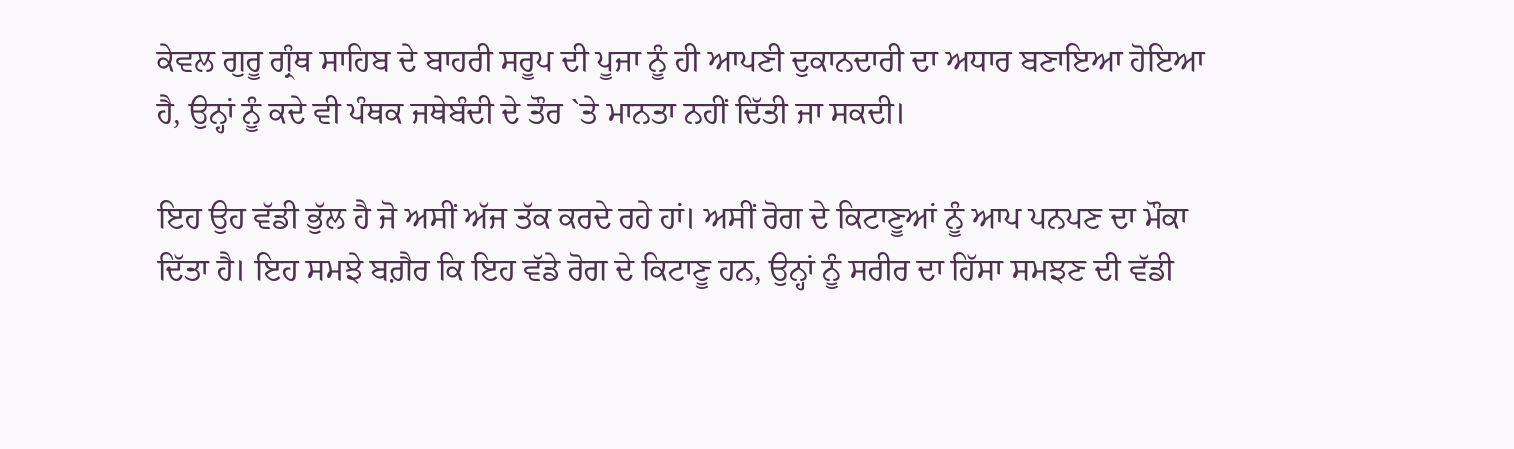ਕੇਵਲ ਗੁਰੂ ਗ੍ਰੰਥ ਸਾਹਿਬ ਦੇ ਬਾਹਰੀ ਸਰੂਪ ਦੀ ਪੂਜਾ ਨੂੰ ਹੀ ਆਪਣੀ ਦੁਕਾਨਦਾਰੀ ਦਾ ਅਧਾਰ ਬਣਾਇਆ ਹੋਇਆ ਹੈ, ਉਨ੍ਹਾਂ ਨੂੰ ਕਦੇ ਵੀ ਪੰਥਕ ਜਥੇਬੰਦੀ ਦੇ ਤੌਰ `ਤੇ ਮਾਨਤਾ ਨਹੀਂ ਦਿੱਤੀ ਜਾ ਸਕਦੀ।

ਇਹ ਉਹ ਵੱਡੀ ਭੁੱਲ ਹੈ ਜੋ ਅਸੀਂ ਅੱਜ ਤੱਕ ਕਰਦੇ ਰਹੇ ਹਾਂ। ਅਸੀਂ ਰੋਗ ਦੇ ਕਿਟਾਣੂਆਂ ਨੂੰ ਆਪ ਪਨਪਣ ਦਾ ਮੌਕਾ ਦਿੱਤਾ ਹੈ। ਇਹ ਸਮਝੇ ਬਗ਼ੈਰ ਕਿ ਇਹ ਵੱਡੇ ਰੋਗ ਦੇ ਕਿਟਾਣੂ ਹਨ, ਉਨ੍ਹਾਂ ਨੂੰ ਸਰੀਰ ਦਾ ਹਿੱਸਾ ਸਮਝਣ ਦੀ ਵੱਡੀ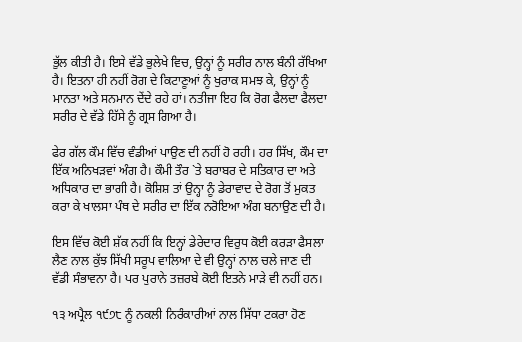ਭੁੱਲ ਕੀਤੀ ਹੈ। ਇਸੇ ਵੱਡੇ ਭੁਲੇਖੇ ਵਿਚ, ਉਨ੍ਹਾਂ ਨੂੰ ਸਰੀਰ ਨਾਲ ਬੰਨੀ ਰੱਖਿਆ ਹੈ। ਇਤਨਾ ਹੀ ਨਹੀਂ ਰੋਗ ਦੇ ਕਿਟਾਣੂਆਂ ਨੂੰ ਖੁਰਾਕ ਸਮਝ ਕੇ, ਉਨ੍ਹਾਂ ਨੂੰ ਮਾਨਤਾ ਅਤੇ ਸਨਮਾਨ ਦੇਂਦੇ ਰਹੇ ਹਾਂ। ਨਤੀਜਾ ਇਹ ਕਿ ਰੋਗ ਫੈਲਦਾ ਫੈਲਦਾ ਸਰੀਰ ਦੇ ਵੱਡੇ ਹਿੱਸੇ ਨੂੰ ਗ੍ਰਸ ਗਿਆ ਹੈ।

ਫੇਰ ਗੱਲ ਕੌਮ ਵਿੱਚ ਵੰਡੀਆਂ ਪਾਉਣ ਦੀ ਨਹੀਂ ਹੋ ਰਹੀ। ਹਰ ਸਿੱਖ, ਕੌਮ ਦਾ ਇੱਕ ਅਨਿਖੜਵਾਂ ਅੰਗ ਹੈ। ਕੌਮੀ ਤੌਰ `ਤੇ ਬਰਾਬਰ ਦੇ ਸਤਿਕਾਰ ਦਾ ਅਤੇ ਅਧਿਕਾਰ ਦਾ ਭਾਗੀ ਹੈ। ਕੋਸ਼ਿਸ਼ ਤਾਂ ਉਨ੍ਹਾ ਨੂੰ ਡੇਰਾਵਾਦ ਦੇ ਰੋਗ ਤੋਂ ਮੁਕਤ ਕਰਾ ਕੇ ਖਾਲਸਾ ਪੰਥ ਦੇ ਸਰੀਰ ਦਾ ਇੱਕ ਨਰੋਇਆ ਅੰਗ ਬਨਾਉਣ ਦੀ ਹੈ।

ਇਸ ਵਿੱਚ ਕੋਈ ਸ਼ੱਕ ਨਹੀਂ ਕਿ ਇਨ੍ਹਾਂ ਡੇਰੇਦਾਰ ਵਿਰੁਧ ਕੋਈ ਕਰੜਾ ਫੈਸਲਾ ਲੈਣ ਨਾਲ ਕੁੱਝ ਸਿੱਖੀ ਸਰੂਪ ਵਾਲਿਆ ਦੇ ਵੀ ਉਨ੍ਹਾਂ ਨਾਲ ਚਲੇ ਜਾਣ ਦੀ ਵੱਡੀ ਸੰਭਾਵਨਾ ਹੈ। ਪਰ ਪੁਰਾਨੇ ਤਜ਼ਰਬੇ ਕੋਈ ਇਤਨੇ ਮਾੜੇ ਵੀ ਨਹੀਂ ਹਨ।

੧੩ ਅਪ੍ਰੈਲ ੧੯੭੮ ਨੂੰ ਨਕਲੀ ਨਿਰੰਕਾਰੀਆਂ ਨਾਲ ਸਿੱਧਾ ਟਕਰਾ ਹੋਣ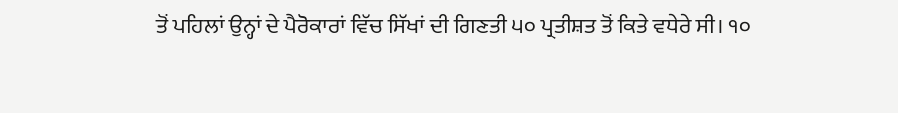ਤੋਂ ਪਹਿਲਾਂ ਉਨ੍ਹਾਂ ਦੇ ਪੈਰੋਕਾਰਾਂ ਵਿੱਚ ਸਿੱਖਾਂ ਦੀ ਗਿਣਤੀ ੫੦ ਪ੍ਰਤੀਸ਼ਤ ਤੋਂ ਕਿਤੇ ਵਧੇਰੇ ਸੀ। ੧੦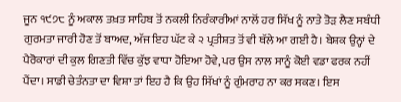ਜੂਨ ੧੯੭੮ ਨੂੰ ਅਕਾਲ ਤਖ਼ਤ ਸਾਹਿਬ ਤੋਂ ਨਕਲੀ ਨਿਰੰਕਾਰੀਆਂ ਨਾਲੋਂ ਹਰ ਸਿੱਖ ਨੂੰ ਨਾਤੇ ਤੋੜ ਲੈਣ ਸਬੰਧੀ ਗੁਰਮਤਾ ਜਾਰੀ ਹੋਣ ਤੋਂ ਬਾਅਦ, ਅੱਜ ਇਹ ਘੱਟ ਕੇ ੨ ਪ੍ਰਤੀਸ਼ਤ ਤੋਂ ਵੀ ਥੱਲੇ ਆ ਗਈ ਹੈ। ਬੇਸ਼ਕ ਉਨ੍ਹਾਂ ਦੇ ਪੈਰੋਕਾਰਾਂ ਦੀ ਕੁਲ ਗਿਣਤੀ ਵਿੱਚ ਕੁੱਝ ਵਾਧਾ ਹੋਇਆ ਹੋਵੇ, ਪਰ ਉਸ ਨਾਲ ਸਾਨੂੰ ਕੋਈ ਵਡਾ ਫਰਕ ਨਹੀਂ ਪੈਂਦਾ। ਸਾਡੀ ਚੇਤੰਨਤਾ ਦਾ ਵਿਸ਼ਾ ਤਾਂ ਇਹ ਹੈ ਕਿ ਉਹ ਸਿੱਖਾਂ ਨੂੰ ਗੁੰਮਰਾਹ ਨਾ ਕਰ ਸਕਣ। ਇਸ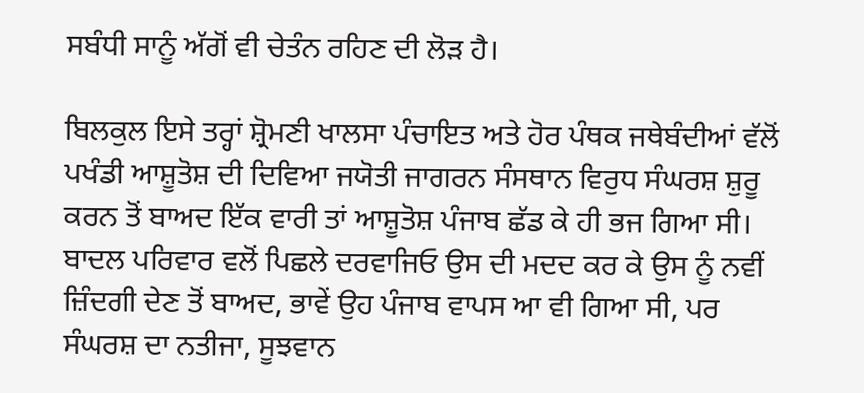ਸਬੰਧੀ ਸਾਨੂੰ ਅੱਗੋਂ ਵੀ ਚੇਤੰਨ ਰਹਿਣ ਦੀ ਲੋੜ ਹੈ।

ਬਿਲਕੁਲ ਇਸੇ ਤਰ੍ਹਾਂ ਸ਼੍ਰੋਮਣੀ ਖਾਲਸਾ ਪੰਚਾਇਤ ਅਤੇ ਹੋਰ ਪੰਥਕ ਜਥੇਬੰਦੀਆਂ ਵੱਲੋਂ ਪਖੰਡੀ ਆਸ਼ੂਤੋਸ਼ ਦੀ ਦਿਵਿਆ ਜਯੋਤੀ ਜਾਗਰਨ ਸੰਸਥਾਨ ਵਿਰੁਧ ਸੰਘਰਸ਼ ਸ਼ੁਰੂ ਕਰਨ ਤੋਂ ਬਾਅਦ ਇੱਕ ਵਾਰੀ ਤਾਂ ਆਸ਼ੂਤੋਸ਼ ਪੰਜਾਬ ਛੱਡ ਕੇ ਹੀ ਭਜ ਗਿਆ ਸੀ। ਬਾਦਲ ਪਰਿਵਾਰ ਵਲੋਂ ਪਿਛਲੇ ਦਰਵਾਜਿਓ ਉਸ ਦੀ ਮਦਦ ਕਰ ਕੇ ਉਸ ਨੂੰ ਨਵੀਂ ਜ਼ਿੰਦਗੀ ਦੇਣ ਤੋਂ ਬਾਅਦ, ਭਾਵੇਂ ਉਹ ਪੰਜਾਬ ਵਾਪਸ ਆ ਵੀ ਗਿਆ ਸੀ, ਪਰ ਸੰਘਰਸ਼ ਦਾ ਨਤੀਜਾ, ਸੂਝਵਾਨ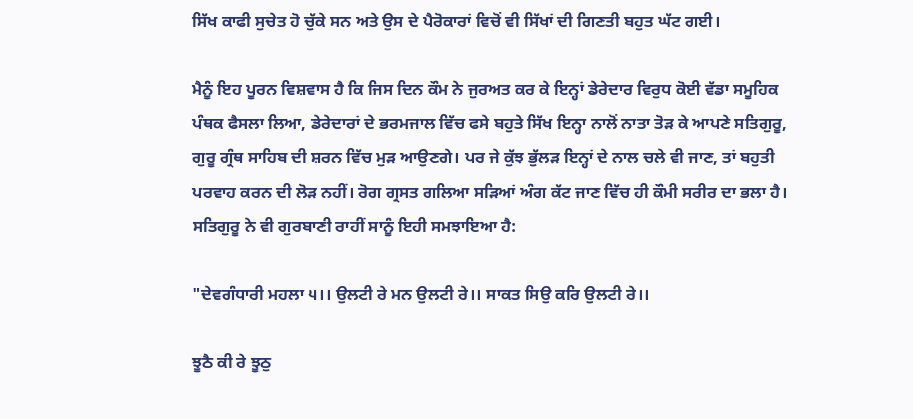ਸਿੱਖ ਕਾਫੀ ਸੁਚੇਤ ਹੋ ਚੁੱਕੇ ਸਨ ਅਤੇ ਉਸ ਦੇ ਪੈਰੋਕਾਰਾਂ ਵਿਚੋਂ ਵੀ ਸਿੱਖਾਂ ਦੀ ਗਿਣਤੀ ਬਹੁਤ ਘੱਟ ਗਈ।

ਮੈਨੂੰ ਇਹ ਪੂਰਨ ਵਿਸ਼ਵਾਸ ਹੈ ਕਿ ਜਿਸ ਦਿਨ ਕੌਮ ਨੇ ਜੁਰਅਤ ਕਰ ਕੇ ਇਨ੍ਹਾਂ ਡੇਰੇਦਾਰ ਵਿਰੁਧ ਕੋਈ ਵੱਡਾ ਸਮੂਹਿਕ ਪੰਥਕ ਫੈਸਲਾ ਲਿਆ, ਡੇਰੇਦਾਰਾਂ ਦੇ ਭਰਮਜਾਲ ਵਿੱਚ ਫਸੇ ਬਹੁਤੇ ਸਿੱਖ ਇਨ੍ਹਾ ਨਾਲੋਂ ਨਾਤਾ ਤੋੜ ਕੇ ਆਪਣੇ ਸਤਿਗੁਰੂ, ਗੁਰੂ ਗ੍ਰੰਥ ਸਾਹਿਬ ਦੀ ਸ਼ਰਨ ਵਿੱਚ ਮੁੜ ਆਉਣਗੇ। ਪਰ ਜੇ ਕੁੱਝ ਭੁੱਲੜ ਇਨ੍ਹਾਂ ਦੇ ਨਾਲ ਚਲੇ ਵੀ ਜਾਣ, ਤਾਂ ਬਹੁਤੀ ਪਰਵਾਹ ਕਰਨ ਦੀ ਲੋੜ ਨਹੀਂ। ਰੋਗ ਗ੍ਰਸਤ ਗਲਿਆ ਸੜਿਆਂ ਅੰਗ ਕੱਟ ਜਾਣ ਵਿੱਚ ਹੀ ਕੌਮੀ ਸਰੀਰ ਦਾ ਭਲਾ ਹੈ। ਸਤਿਗੁਰੂ ਨੇ ਵੀ ਗੁਰਬਾਣੀ ਰਾਹੀਂ ਸਾਨੂੰ ਇਹੀ ਸਮਝਾਇਆ ਹੈ:

"ਦੇਵਗੰਧਾਰੀ ਮਹਲਾ ੫।। ਉਲਟੀ ਰੇ ਮਨ ਉਲਟੀ ਰੇ।। ਸਾਕਤ ਸਿਉ ਕਰਿ ਉਲਟੀ ਰੇ।।

ਝੂਠੈ ਕੀ ਰੇ ਝੂਠੁ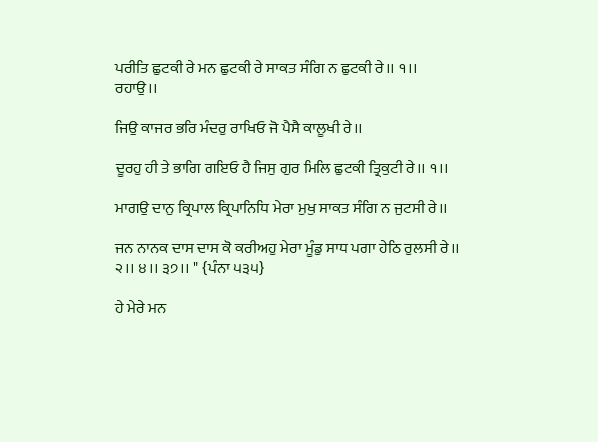ਪਰੀਤਿ ਛੁਟਕੀ ਰੇ ਮਨ ਛੁਟਕੀ ਰੇ ਸਾਕਤ ਸੰਗਿ ਨ ਛੁਟਕੀ ਰੇ।। ੧।। ਰਹਾਉ।।

ਜਿਉ ਕਾਜਰ ਭਰਿ ਮੰਦਰੁ ਰਾਖਿਓ ਜੋ ਪੈਸੈ ਕਾਲੂਖੀ ਰੇ।।

ਦੂਰਹੁ ਹੀ ਤੇ ਭਾਗਿ ਗਇਓ ਹੈ ਜਿਸੁ ਗੁਰ ਮਿਲਿ ਛੁਟਕੀ ਤ੍ਰਿਕੁਟੀ ਰੇ।। ੧।।

ਮਾਗਉ ਦਾਨੁ ਕ੍ਰਿਪਾਲ ਕ੍ਰਿਪਾਨਿਧਿ ਮੇਰਾ ਮੁਖੁ ਸਾਕਤ ਸੰਗਿ ਨ ਜੁਟਸੀ ਰੇ।।

ਜਨ ਨਾਨਕ ਦਾਸ ਦਾਸ ਕੋ ਕਰੀਅਹੁ ਮੇਰਾ ਮੂੰਡੁ ਸਾਧ ਪਗਾ ਹੇਠਿ ਰੁਲਸੀ ਰੇ।। ੨।। ੪।। ੩੭।। " {ਪੰਨਾ ੫੩੫}

ਹੇ ਮੇਰੇ ਮਨ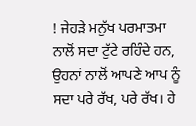! ਜੇਹੜੇ ਮਨੁੱਖ ਪਰਮਾਤਮਾ ਨਾਲੋਂ ਸਦਾ ਟੁੱਟੇ ਰਹਿੰਦੇ ਹਨ, ਉਹਨਾਂ ਨਾਲੋਂ ਆਪਣੇ ਆਪ ਨੂੰ ਸਦਾ ਪਰੇ ਰੱਖ, ਪਰੇ ਰੱਖ। ਹੇ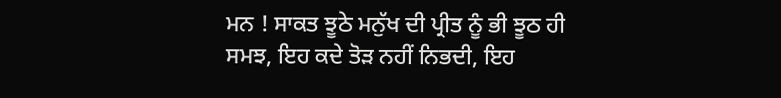ਮਨ ! ਸਾਕਤ ਝੂਠੇ ਮਨੁੱਖ ਦੀ ਪ੍ਰੀਤ ਨੂੰ ਭੀ ਝੂਠ ਹੀ ਸਮਝ, ਇਹ ਕਦੇ ਤੋੜ ਨਹੀਂ ਨਿਭਦੀ, ਇਹ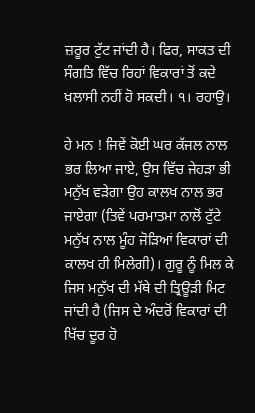ਜ਼ਰੂਰ ਟੁੱਟ ਜਾਂਦੀ ਹੈ। ਫਿਰ, ਸਾਕਤ ਦੀ ਸੰਗਤਿ ਵਿੱਚ ਰਿਹਾਂ ਵਿਕਾਰਾਂ ਤੋਂ ਕਦੇ ਖ਼ਲਾਸੀ ਨਹੀਂ ਹੋ ਸਕਦੀ। ੧। ਰਹਾਉ।

ਹੇ ਮਨ ! ਜਿਵੇਂ ਕੋਈ ਘਰ ਕੱਜਲ ਨਾਲ ਭਰ ਲਿਆ ਜਾਏ, ਉਸ ਵਿੱਚ ਜੇਹੜਾ ਭੀ ਮਨੁੱਖ ਵੜੇਗਾ ਉਹ ਕਾਲਖ ਨਾਲ ਭਰ ਜਾਏਗਾ (ਤਿਵੇਂ ਪਰਮਾਤਮਾ ਨਾਲੋਂ ਟੁੱਟੇ ਮਨੁੱਖ ਨਾਲ ਮੂੰਹ ਜੋੜਿਆਂ ਵਿਕਾਰਾਂ ਦੀ ਕਾਲਖ ਹੀ ਮਿਲੇਗੀ)। ਗੁਰੂ ਨੂੰ ਮਿਲ ਕੇ ਜਿਸ ਮਨੁੱਖ ਦੀ ਮੱਥੇ ਦੀ ਤ੍ਰਿਊੜੀ ਮਿਟ ਜਾਂਦੀ ਹੈ (ਜਿਸ ਦੇ ਅੰਦਰੋਂ ਵਿਕਾਰਾਂ ਦੀ ਖਿੱਚ ਦੂਰ ਹੋ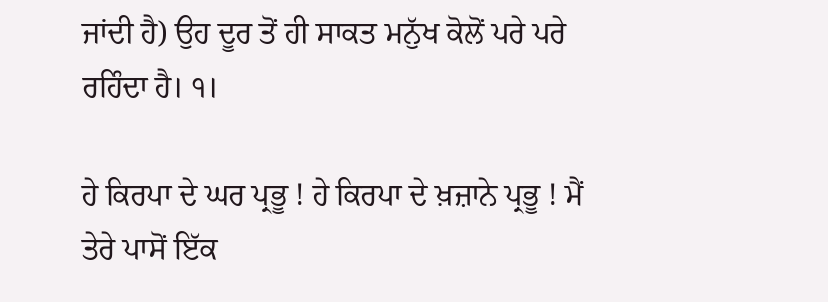ਜਾਂਦੀ ਹੈ) ਉਹ ਦੂਰ ਤੋਂ ਹੀ ਸਾਕਤ ਮਨੁੱਖ ਕੋਲੋਂ ਪਰੇ ਪਰੇ ਰਹਿੰਦਾ ਹੈ। ੧।

ਹੇ ਕਿਰਪਾ ਦੇ ਘਰ ਪ੍ਰਭੂ ! ਹੇ ਕਿਰਪਾ ਦੇ ਖ਼ਜ਼ਾਨੇ ਪ੍ਰਭੂ ! ਮੈਂ ਤੇਰੇ ਪਾਸੋਂ ਇੱਕ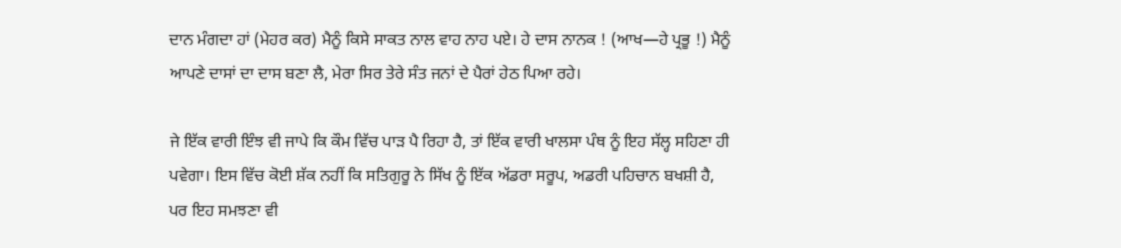ਦਾਨ ਮੰਗਦਾ ਹਾਂ (ਮੇਹਰ ਕਰ) ਮੈਨੂੰ ਕਿਸੇ ਸਾਕਤ ਨਾਲ ਵਾਹ ਨਾਹ ਪਏ। ਹੇ ਦਾਸ ਨਾਨਕ ! (ਆਖ—ਹੇ ਪ੍ਰਭੂ !) ਮੈਨੂੰ ਆਪਣੇ ਦਾਸਾਂ ਦਾ ਦਾਸ ਬਣਾ ਲੈ, ਮੇਰਾ ਸਿਰ ਤੇਰੇ ਸੰਤ ਜਨਾਂ ਦੇ ਪੈਰਾਂ ਹੇਠ ਪਿਆ ਰਹੇ।

ਜੇ ਇੱਕ ਵਾਰੀ ਇੰਝ ਵੀ ਜਾਪੇ ਕਿ ਕੌਮ ਵਿੱਚ ਪਾੜ ਪੈ ਰਿਹਾ ਹੈ, ਤਾਂ ਇੱਕ ਵਾਰੀ ਖਾਲਸਾ ਪੰਥ ਨੂੰ ਇਹ ਸੱਲ੍ਹ ਸਹਿਣਾ ਹੀ ਪਵੇਗਾ। ਇਸ ਵਿੱਚ ਕੋਈ ਸ਼ੱਕ ਨਹੀਂ ਕਿ ਸਤਿਗੁਰੂ ਨੇ ਸਿੱਖ ਨੂੰ ਇੱਕ ਅੱਡਰਾ ਸਰੂਪ, ਅਡਰੀ ਪਹਿਚਾਨ ਬਖਸ਼ੀ ਹੈ, ਪਰ ਇਹ ਸਮਝਣਾ ਵੀ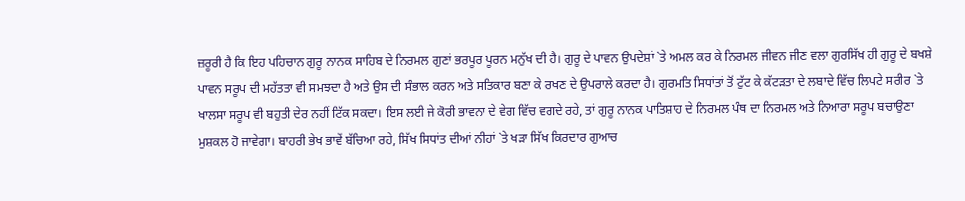ਜ਼ਰੂਰੀ ਹੈ ਕਿ ਇਹ ਪਹਿਚਾਨ ਗੁਰੂ ਨਾਨਕ ਸਾਹਿਬ ਦੇ ਨਿਰਮਲ ਗੁਣਾਂ ਭਰਪੂਰ ਪੂਰਨ ਮਨੁੱਖ ਦੀ ਹੈ। ਗੁਰੂ ਦੇ ਪਾਵਨ ਉਪਦੇਸ਼ਾਂ `ਤੇ ਅਮਲ ਕਰ ਕੇ ਨਿਰਮਲ ਜੀਵਨ ਜੀਣ ਵਲਾ ਗੁਰਸਿੱਖ ਹੀ ਗੁਰੂ ਦੇ ਬਖਸ਼ੇ ਪਾਵਨ ਸਰੂਪ ਦੀ ਮਹੱਤਤਾ ਵੀ ਸਮਝਦਾ ਹੈ ਅਤੇ ਉਸ ਦੀ ਸੰਭਾਲ ਕਰਨ ਅਤੇ ਸਤਿਕਾਰ ਬਣਾ ਕੇ ਰਖਣ ਦੇ ਉਪਰਾਲੇ ਕਰਦਾ ਹੈ। ਗੁਰਮਤਿ ਸਿਧਾਂਤਾਂ ਤੋਂ ਟੁੱਟ ਕੇ ਕੱਟੜਤਾ ਦੇ ਲਬਾਦੇ ਵਿੱਚ ਲਿਪਟੇ ਸਰੀਰ `ਤੇ ਖਾਲਸਾ ਸਰੂਪ ਵੀ ਬਹੁਤੀ ਦੇਰ ਨਹੀਂ ਟਿੱਕ ਸਕਦਾ। ਇਸ ਲਈ ਜੇ ਕੋਰੀ ਭਾਵਨਾ ਦੇ ਵੇਗ ਵਿੱਚ ਵਗਦੇ ਰਹੇ, ਤਾਂ ਗੁਰੂ ਨਾਨਕ ਪਾਤਿਸ਼ਾਹ ਦੇ ਨਿਰਮਲ ਪੰਥ ਦਾ ਨਿਰਮਲ ਅਤੇ ਨਿਆਰਾ ਸਰੂਪ ਬਚਾਉਣਾ ਮੁਸ਼ਕਲ ਹੋ ਜਾਵੇਗਾ। ਬਾਹਰੀ ਭੇਖ ਭਾਵੇਂ ਬੱਚਿਆ ਰਹੇ, ਸਿੱਖ ਸਿਧਾਂਤ ਦੀਆਂ ਨੀਹਾਂ `ਤੇ ਖੜਾ ਸਿੱਖ ਕਿਰਦਾਰ ਗੁਆਚ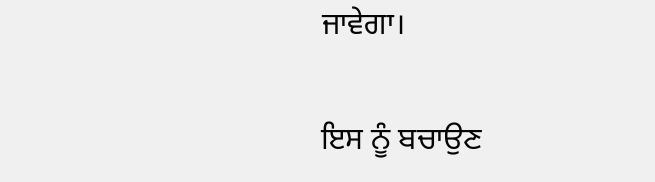ਜਾਵੇਗਾ।

ਇਸ ਨੂੰ ਬਚਾਉਣ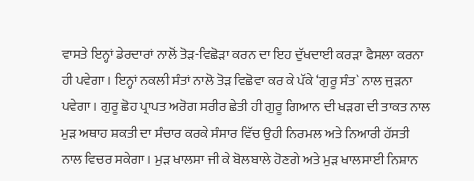ਵਾਸਤੇ ਇਨ੍ਹਾਂ ਡੇਰਦਾਰਾਂ ਨਾਲੋਂ ਤੋੜ-ਵਿਛੋੜਾ ਕਰਨ ਦਾ ਇਹ ਦੁੱਖਦਾਈ ਕਰੜਾ ਫੈਸਲਾ ਕਰਨਾ ਹੀ ਪਵੇਗਾ। ਇਨ੍ਹਾਂ ਨਕਲੀ ਸੰਤਾਂ ਨਾਲੋ ਤੋੜ ਵਿਛੋਵਾ ਕਰ ਕੇ ਪੱਕੇ ‘ਗੁਰੂ ਸੰਤ` ਨਾਲ ਜੁੜਨਾ ਪਵੇਗਾ। ਗੁਰੂ ਛੋਹ ਪ੍ਰਾਪਤ ਅਰੋਗ ਸਰੀਰ ਛੇਤੀ ਹੀ ਗੁਰੂ ਗਿਆਨ ਦੀ ਖੜਗ ਦੀ ਤਾਕਤ ਨਾਲ ਮੁੜ ਅਥਾਹ ਸ਼ਕਤੀ ਦਾ ਸੰਚਾਰ ਕਰਕੇ ਸੰਸਾਰ ਵਿੱਚ ਉਹੀ ਨਿਰਮਲ ਅਤੇ ਨਿਆਰੀ ਹੱਸਤੀ ਨਾਲ ਵਿਚਰ ਸਕੇਗਾ। ਮੁੜ ਖਾਲਸਾ ਜੀ ਕੇ ਬੋਲਬਾਲੇ ਹੋਣਗੇ ਅਤੇ ਮੁੜ ਖਾਲਸਾਈ ਨਿਸ਼ਾਨ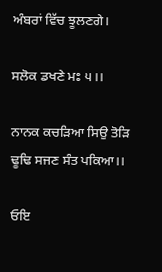ਅੰਬਰਾਂ ਵਿੱਚ ਝੂਲਣਗੇ।

ਸਲੋਕ ਡਖਣੇ ਮਃ ੫।।

ਨਾਨਕ ਕਚੜਿਆ ਸਿਉ ਤੋੜਿ ਢੂਢਿ ਸਜਣ ਸੰਤ ਪਕਿਆ।।

ਓਇ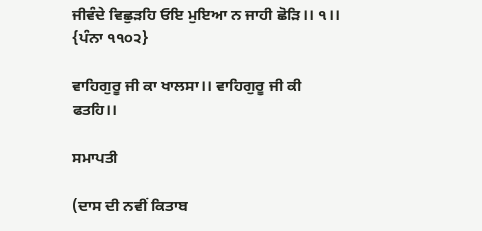ਜੀਵੰਦੇ ਵਿਛੁੜਹਿ ਓਇ ਮੁਇਆ ਨ ਜਾਹੀ ਛੋੜਿ।। ੧।। {ਪੰਨਾ ੧੧੦੨}

ਵਾਹਿਗੁਰੂ ਜੀ ਕਾ ਖਾਲਸਾ।। ਵਾਹਿਗੁਰੂ ਜੀ ਕੀ ਫਤਹਿ।।

ਸਮਾਪਤੀ

(ਦਾਸ ਦੀ ਨਵੀਂ ਕਿਤਾਬ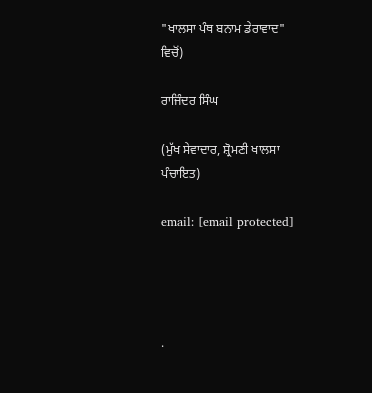"ਖਾਲਸਾ ਪੰਥ ਬਨਾਮ ਡੇਰਾਵਾਦ" ਵਿਚੋਂ)

ਰਾਜਿੰਦਰ ਸਿੰਘ

(ਮੁੱਖ ਸੇਵਾਦਾਰ, ਸ਼੍ਰੋਮਣੀ ਖਾਲਸਾ ਪੰਚਾਇਤ)

email: [email protected]




.